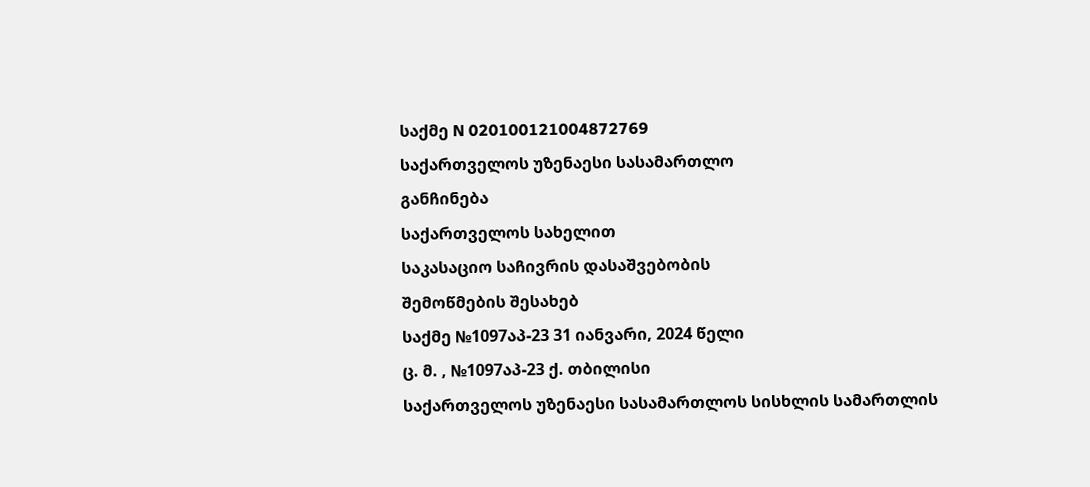საქმე N 020100121004872769
საქართველოს უზენაესი სასამართლო
განჩინება
საქართველოს სახელით
საკასაციო საჩივრის დასაშვებობის
შემოწმების შესახებ
საქმე №1097აპ-23 31 იანვარი, 2024 წელი
ც. მ. , №1097აპ-23 ქ. თბილისი
საქართველოს უზენაესი სასამართლოს სისხლის სამართლის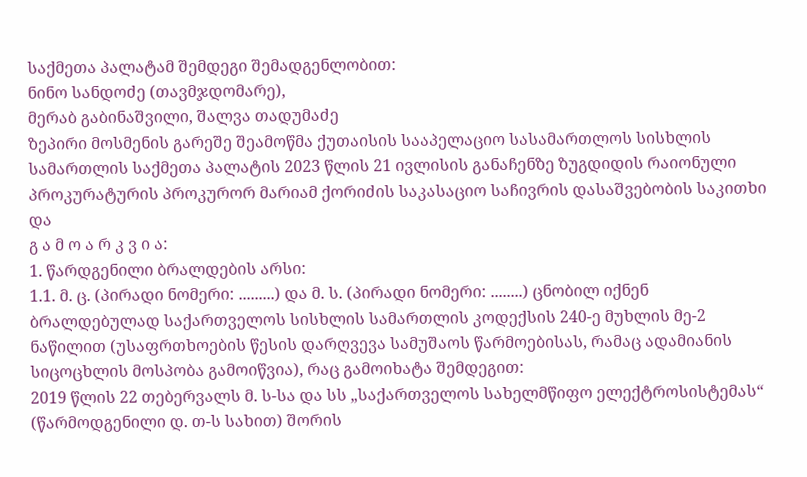საქმეთა პალატამ შემდეგი შემადგენლობით:
ნინო სანდოძე (თავმჯდომარე),
მერაბ გაბინაშვილი, შალვა თადუმაძე
ზეპირი მოსმენის გარეშე შეამოწმა ქუთაისის სააპელაციო სასამართლოს სისხლის სამართლის საქმეთა პალატის 2023 წლის 21 ივლისის განაჩენზე ზუგდიდის რაიონული პროკურატურის პროკურორ მარიამ ქორიძის საკასაციო საჩივრის დასაშვებობის საკითხი და
გ ა მ ო ა რ კ ვ ი ა:
1. წარდგენილი ბრალდების არსი:
1.1. მ. ც. (პირადი ნომერი: .........) და მ. ს. (პირადი ნომერი: ........) ცნობილ იქნენ ბრალდებულად საქართველოს სისხლის სამართლის კოდექსის 240-ე მუხლის მე-2 ნაწილით (უსაფრთხოების წესის დარღვევა სამუშაოს წარმოებისას, რამაც ადამიანის სიცოცხლის მოსპობა გამოიწვია), რაც გამოიხატა შემდეგით:
2019 წლის 22 თებერვალს მ. ს-სა და სს „საქართველოს სახელმწიფო ელექტროსისტემას“ (წარმოდგენილი დ. თ-ს სახით) შორის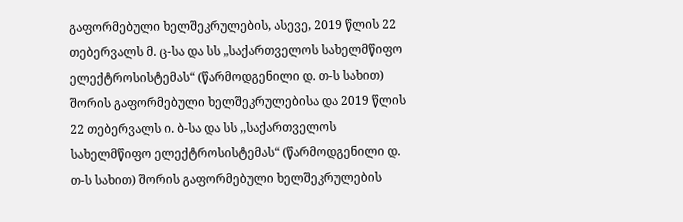გაფორმებული ხელშეკრულების, ასევე, 2019 წლის 22 თებერვალს მ. ც-სა და სს „საქართველოს სახელმწიფო ელექტროსისტემას“ (წარმოდგენილი დ. თ-ს სახით) შორის გაფორმებული ხელშეკრულებისა და 2019 წლის 22 თებერვალს ი. ბ-სა და სს ,,საქართველოს სახელმწიფო ელექტროსისტემას“ (წარმოდგენილი დ. თ-ს სახით) შორის გაფორმებული ხელშეკრულების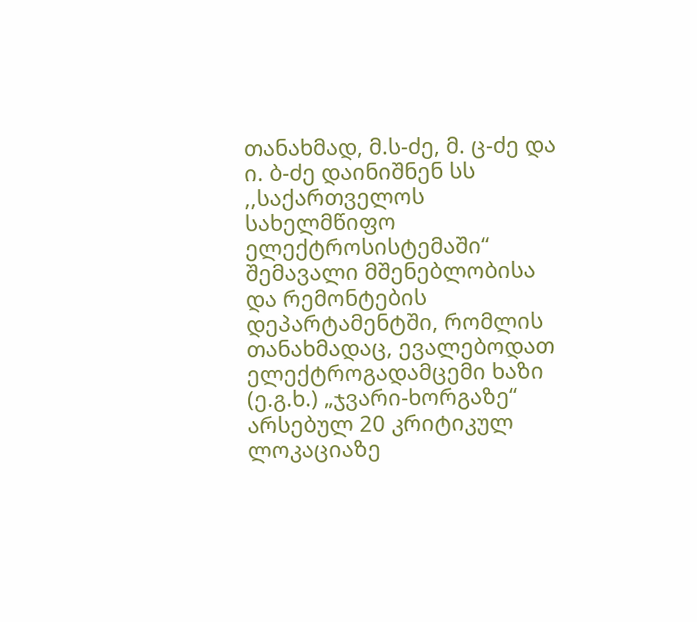თანახმად, მ.ს-ძე, მ. ც-ძე და ი. ბ-ძე დაინიშნენ სს ,,საქართველოს სახელმწიფო ელექტროსისტემაში“ შემავალი მშენებლობისა და რემონტების დეპარტამენტში, რომლის თანახმადაც, ევალებოდათ ელექტროგადამცემი ხაზი (ე.გ.ხ.) „ჯვარი-ხორგაზე“ არსებულ 20 კრიტიკულ ლოკაციაზე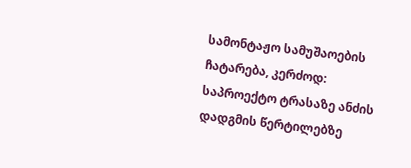სამონტაჟო სამუშაოების ჩატარება, კერძოდ: საპროექტო ტრასაზე ანძის დადგმის წერტილებზე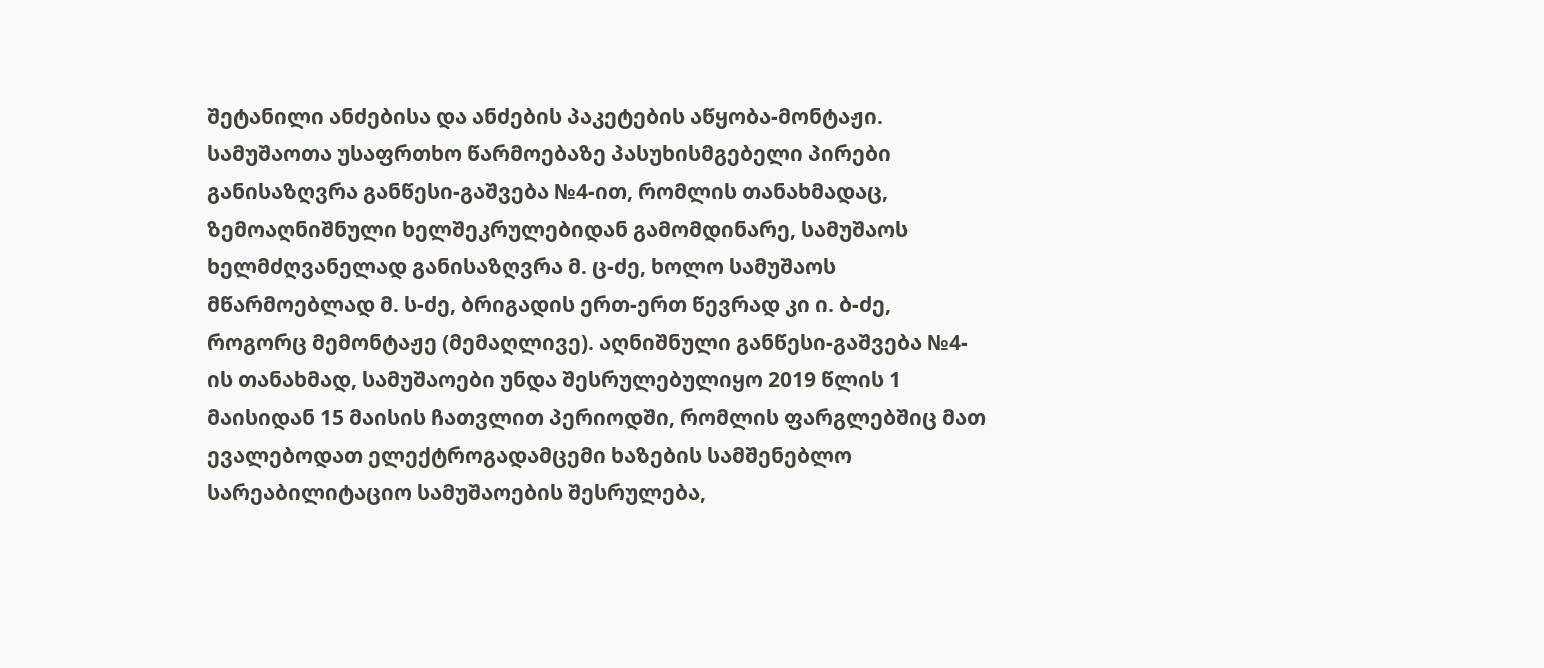შეტანილი ანძებისა და ანძების პაკეტების აწყობა-მონტაჟი.
სამუშაოთა უსაფრთხო წარმოებაზე პასუხისმგებელი პირები განისაზღვრა განწესი-გაშვება №4-ით, რომლის თანახმადაც, ზემოაღნიშნული ხელშეკრულებიდან გამომდინარე, სამუშაოს ხელმძღვანელად განისაზღვრა მ. ც-ძე, ხოლო სამუშაოს მწარმოებლად მ. ს-ძე, ბრიგადის ერთ-ერთ წევრად კი ი. ბ-ძე, როგორც მემონტაჟე (მემაღლივე). აღნიშნული განწესი-გაშვება №4-ის თანახმად, სამუშაოები უნდა შესრულებულიყო 2019 წლის 1 მაისიდან 15 მაისის ჩათვლით პერიოდში, რომლის ფარგლებშიც მათ ევალებოდათ ელექტროგადამცემი ხაზების სამშენებლო სარეაბილიტაციო სამუშაოების შესრულება,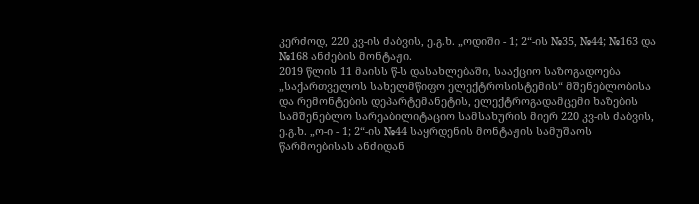კერძოდ, 220 კვ-ის ძაბვის, ე.გ.ხ. „ოდიში - 1; 2“-ის №35, №44; №163 და №168 ანძების მონტაჟი.
2019 წლის 11 მაისს წ-ს დასახლებაში, სააქციო საზოგადოება „საქართველოს სახელმწიფო ელექტროსისტემის“ მშენებლობისა და რემონტების დეპარტემანეტის, ელექტროგადამცემი ხაზების სამშენებლო სარეაბილიტაციო სამსახურის მიერ 220 კვ-ის ძაბვის, ე.გ.ხ. „ო-ი - 1; 2“-ის №44 საყრდენის მონტაჟის სამუშაოს წარმოებისას ანძიდან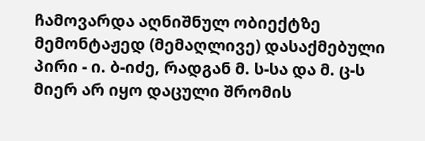ჩამოვარდა აღნიშნულ ობიექტზე მემონტაჟედ (მემაღლივე) დასაქმებული პირი - ი. ბ-იძე, რადგან მ. ს-სა და მ. ც-ს მიერ არ იყო დაცული შრომის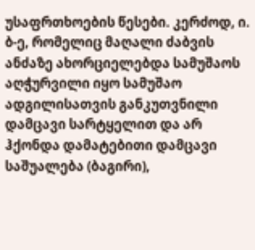უსაფრთხოების წესები. კერძოდ, ი. ბ-ე, რომელიც მაღალი ძაბვის ანძაზე ახორციელებდა სამუშაოს აღჭურვილი იყო სამუშაო ადგილისათვის განკუთვნილი დამცავი სარტყელით და არ ჰქონდა დამატებითი დამცავი საშუალება (ბაგირი),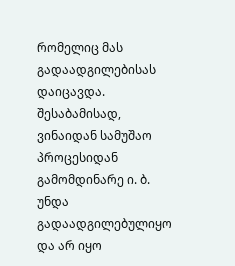რომელიც მას გადაადგილებისას დაიცავდა. შესაბამისად, ვინაიდან სამუშაო პროცესიდან გამომდინარე ი. ბ. უნდა გადაადგილებულიყო და არ იყო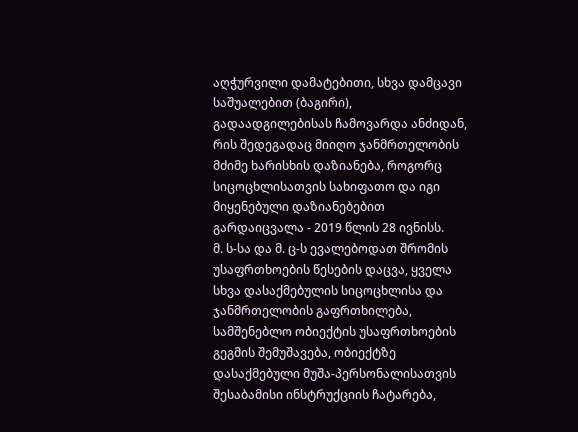აღჭურვილი დამატებითი, სხვა დამცავი საშუალებით (ბაგირი), გადაადგილებისას ჩამოვარდა ანძიდან, რის შედეგადაც მიიღო ჯანმრთელობის მძიმე ხარისხის დაზიანება, როგორც სიცოცხლისათვის სახიფათო და იგი მიყენებული დაზიანებებით გარდაიცვალა - 2019 წლის 28 ივნისს.
მ. ს-სა და მ. ც-ს ევალებოდათ შრომის უსაფრთხოების წესების დაცვა, ყველა სხვა დასაქმებულის სიცოცხლისა და ჯანმრთელობის გაფრთხილება, სამშენებლო ობიექტის უსაფრთხოების გეგმის შემუშავება, ობიექტზე დასაქმებული მუშა-პერსონალისათვის შესაბამისი ინსტრუქციის ჩატარება,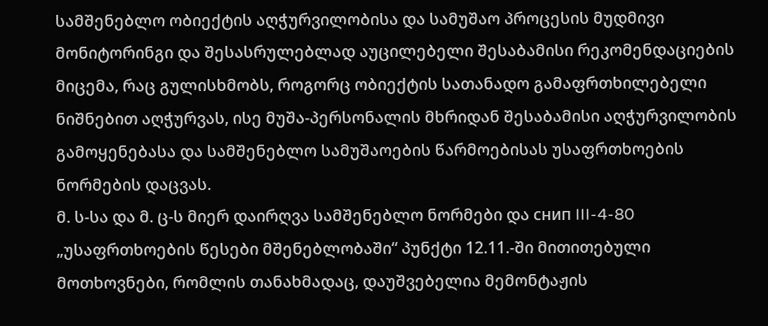სამშენებლო ობიექტის აღჭურვილობისა და სამუშაო პროცესის მუდმივი მონიტორინგი და შესასრულებლად აუცილებელი შესაბამისი რეკომენდაციების მიცემა, რაც გულისხმობს, როგორც ობიექტის სათანადო გამაფრთხილებელი ნიშნებით აღჭურვას, ისე მუშა-პერსონალის მხრიდან შესაბამისი აღჭურვილობის გამოყენებასა და სამშენებლო სამუშაოების წარმოებისას უსაფრთხოების ნორმების დაცვას.
მ. ს-სა და მ. ც-ს მიერ დაირღვა სამშენებლო ნორმები და снип III-4-80 „უსაფრთხოების წესები მშენებლობაში“ პუნქტი 12.11.-ში მითითებული მოთხოვნები, რომლის თანახმადაც, დაუშვებელია მემონტაჟის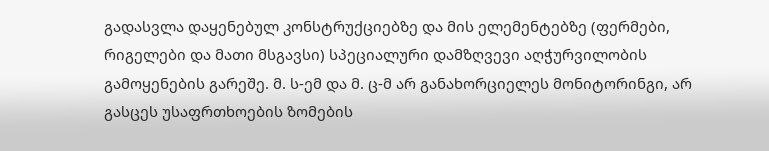გადასვლა დაყენებულ კონსტრუქციებზე და მის ელემენტებზე (ფერმები, რიგელები და მათი მსგავსი) სპეციალური დამზღვევი აღჭურვილობის გამოყენების გარეშე. მ. ს-ემ და მ. ც-მ არ განახორციელეს მონიტორინგი, არ გასცეს უსაფრთხოების ზომების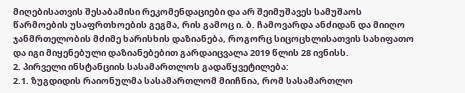მიღებისათვის შესაბამისი რეკომენდაციები და არ შეიმუშავეს სამუშაოს წარმოების უსაფრთხოების გეგმა, რის გამოც ი. ბ. ჩამოვარდა ანძიდან და მიიღო ჯანმრთელობის მძიმე ხარისხის დაზიანება, როგორც სიცოცხლისათვის სახიფათო და იგი მიყენებული დაზიანებებით გარდაიცვალა 2019 წლის 28 ივნისს.
2. პირველი ინსტანციის სასამართლოს გადაწყვეტილება:
2.1. ზუგდიდის რაიონულმა სასამართლომ მიიჩნია, რომ სასამართლო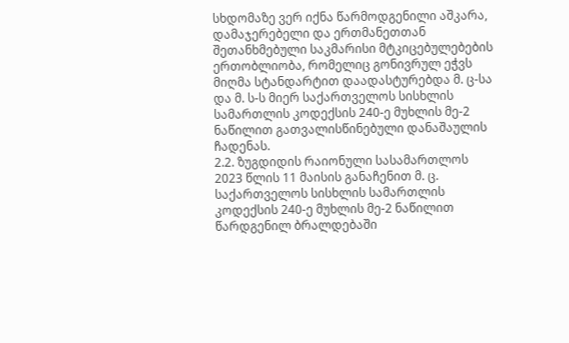სხდომაზე ვერ იქნა წარმოდგენილი აშკარა, დამაჯერებელი და ერთმანეთთან შეთანხმებული საკმარისი მტკიცებულებების ერთობლიობა, რომელიც გონივრულ ეჭვს მიღმა სტანდარტით დაადასტურებდა მ. ც-სა და მ. ს-ს მიერ საქართველოს სისხლის სამართლის კოდექსის 240-ე მუხლის მე-2 ნაწილით გათვალისწინებული დანაშაულის ჩადენას.
2.2. ზუგდიდის რაიონული სასამართლოს 2023 წლის 11 მაისის განაჩენით მ. ც. საქართველოს სისხლის სამართლის კოდექსის 240-ე მუხლის მე-2 ნაწილით წარდგენილ ბრალდებაში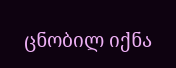ცნობილ იქნა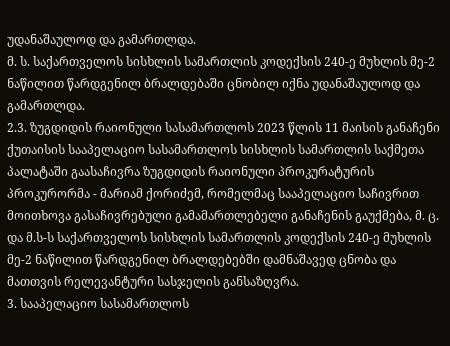უდანაშაულოდ და გამართლდა.
მ. ს. საქართველოს სისხლის სამართლის კოდექსის 240-ე მუხლის მე-2 ნაწილით წარდგენილ ბრალდებაში ცნობილ იქნა უდანაშაულოდ და გამართლდა.
2.3. ზუგდიდის რაიონული სასამართლოს 2023 წლის 11 მაისის განაჩენი ქუთაისის სააპელაციო სასამართლოს სისხლის სამართლის საქმეთა პალატაში გაასაჩივრა ზუგდიდის რაიონული პროკურატურის პროკურორმა - მარიამ ქორიძემ, რომელმაც სააპელაციო საჩივრით მოითხოვა გასაჩივრებული გამამართლებელი განაჩენის გაუქმება, მ. ც. და მ.ს-ს საქართველოს სისხლის სამართლის კოდექსის 240-ე მუხლის მე-2 ნაწილით წარდგენილ ბრალდებებში დამნაშავედ ცნობა და მათთვის რელევანტური სასჯელის განსაზღვრა.
3. სააპელაციო სასამართლოს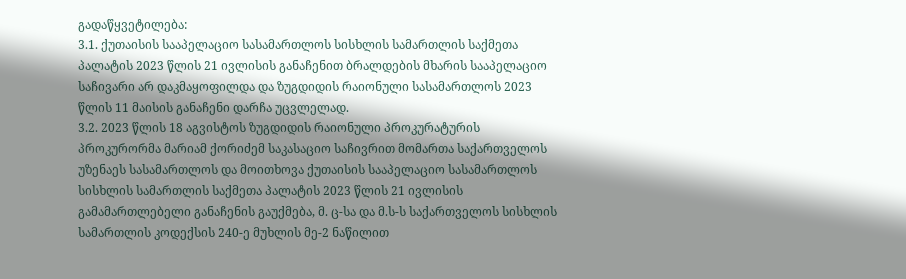გადაწყვეტილება:
3.1. ქუთაისის სააპელაციო სასამართლოს სისხლის სამართლის საქმეთა პალატის 2023 წლის 21 ივლისის განაჩენით ბრალდების მხარის სააპელაციო საჩივარი არ დაკმაყოფილდა და ზუგდიდის რაიონული სასამართლოს 2023 წლის 11 მაისის განაჩენი დარჩა უცვლელად.
3.2. 2023 წლის 18 აგვისტოს ზუგდიდის რაიონული პროკურატურის პროკურორმა მარიამ ქორიძემ საკასაციო საჩივრით მომართა საქართველოს უზენაეს სასამართლოს და მოითხოვა ქუთაისის სააპელაციო სასამართლოს სისხლის სამართლის საქმეთა პალატის 2023 წლის 21 ივლისის გამამართლებელი განაჩენის გაუქმება, მ. ც-სა და მ.ს-ს საქართველოს სისხლის სამართლის კოდექსის 240-ე მუხლის მე-2 ნაწილით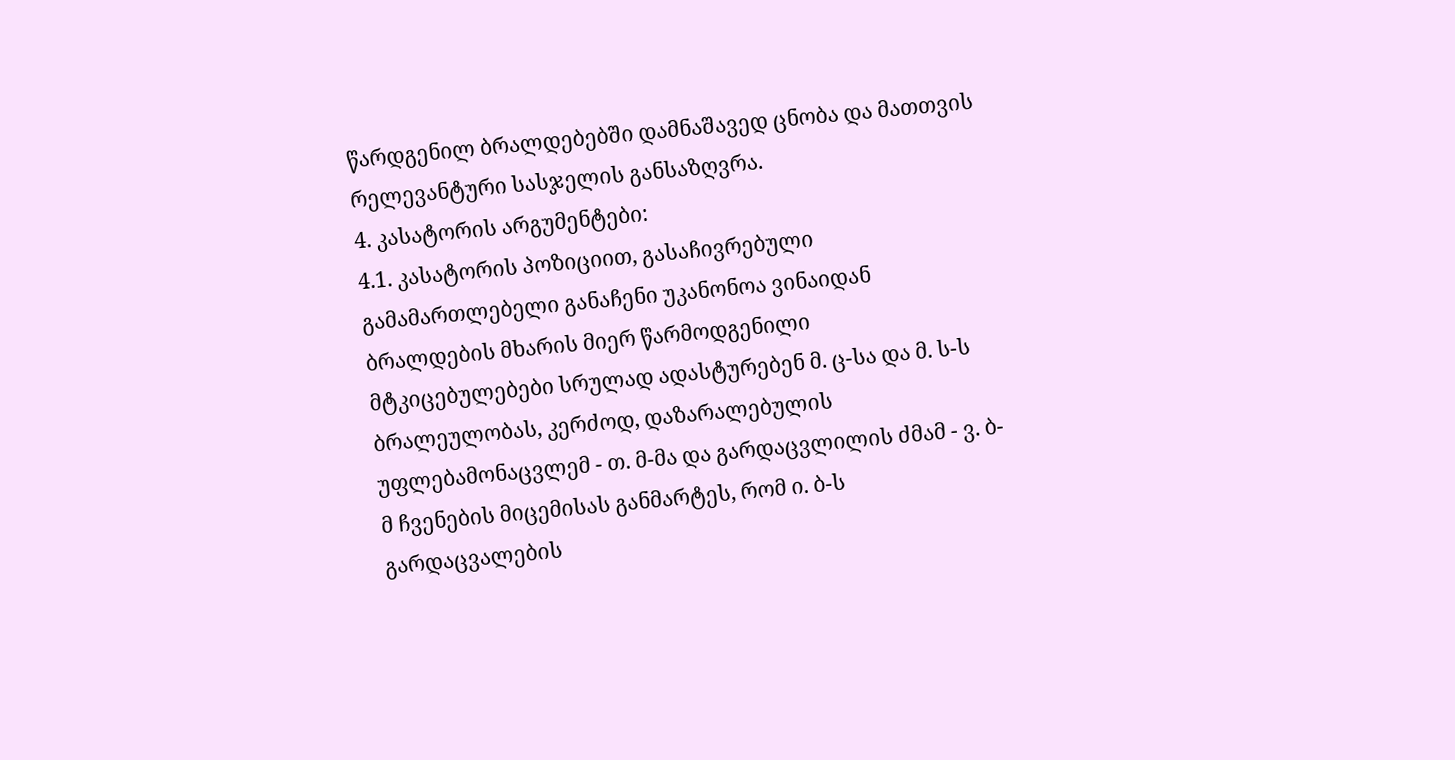წარდგენილ ბრალდებებში დამნაშავედ ცნობა და მათთვის რელევანტური სასჯელის განსაზღვრა.
4. კასატორის არგუმენტები:
4.1. კასატორის პოზიციით, გასაჩივრებული გამამართლებელი განაჩენი უკანონოა ვინაიდან ბრალდების მხარის მიერ წარმოდგენილი მტკიცებულებები სრულად ადასტურებენ მ. ც-სა და მ. ს-ს ბრალეულობას, კერძოდ, დაზარალებულის უფლებამონაცვლემ - თ. მ-მა და გარდაცვლილის ძმამ - ვ. ბ-მ ჩვენების მიცემისას განმარტეს, რომ ი. ბ-ს გარდაცვალების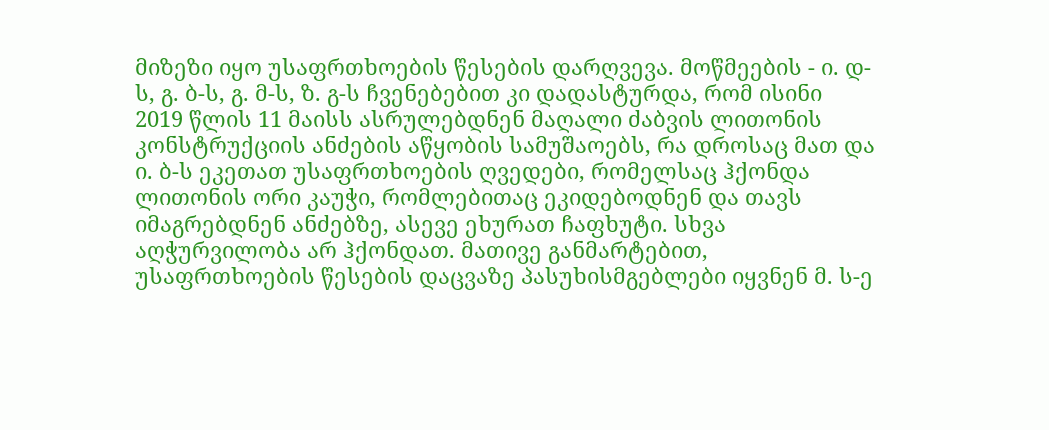მიზეზი იყო უსაფრთხოების წესების დარღვევა. მოწმეების - ი. დ-ს, გ. ბ-ს, გ. მ-ს, ზ. გ-ს ჩვენებებით კი დადასტურდა, რომ ისინი 2019 წლის 11 მაისს ასრულებდნენ მაღალი ძაბვის ლითონის კონსტრუქციის ანძების აწყობის სამუშაოებს, რა დროსაც მათ და ი. ბ-ს ეკეთათ უსაფრთხოების ღვედები, რომელსაც ჰქონდა ლითონის ორი კაუჭი, რომლებითაც ეკიდებოდნენ და თავს იმაგრებდნენ ანძებზე, ასევე ეხურათ ჩაფხუტი. სხვა აღჭურვილობა არ ჰქონდათ. მათივე განმარტებით, უსაფრთხოების წესების დაცვაზე პასუხისმგებლები იყვნენ მ. ს-ე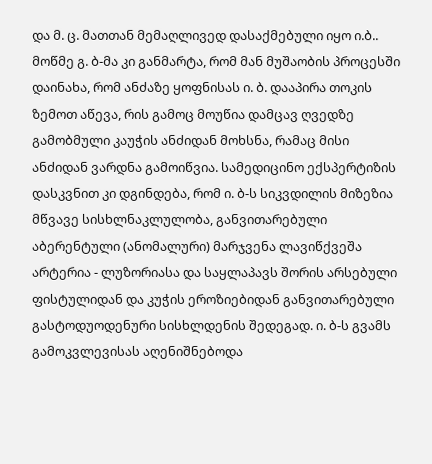და მ. ც. მათთან მემაღლივედ დასაქმებული იყო ი.ბ.. მოწმე გ. ბ-მა კი განმარტა, რომ მან მუშაობის პროცესში დაინახა, რომ ანძაზე ყოფნისას ი. ბ. დააპირა თოკის ზემოთ აწევა, რის გამოც მოუწია დამცავ ღვედზე გამობმული კაუჭის ანძიდან მოხსნა, რამაც მისი ანძიდან ვარდნა გამოიწვია. სამედიცინო ექსპერტიზის დასკვნით კი დგინდება, რომ ი. ბ-ს სიკვდილის მიზეზია მწვავე სისხლნაკლულობა, განვითარებული აბერენტული (ანომალური) მარჯვენა ლავიწქვეშა არტერია - ლუზორიასა და საყლაპავს შორის არსებული ფისტულიდან და კუჭის ეროზიებიდან განვითარებული გასტოდუოდენური სისხლდენის შედეგად. ი. ბ-ს გვამს გამოკვლევისას აღენიშნებოდა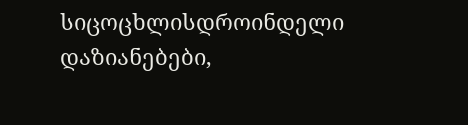სიცოცხლისდროინდელი დაზიანებები,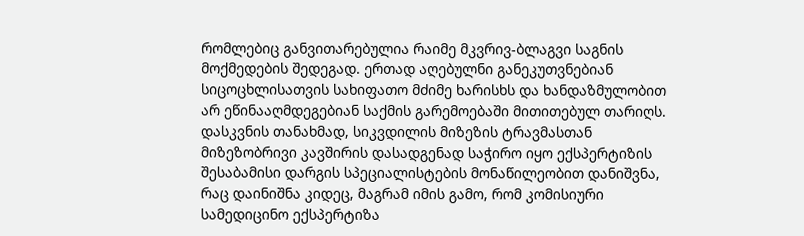რომლებიც განვითარებულია რაიმე მკვრივ-ბლაგვი საგნის მოქმედების შედეგად. ერთად აღებულნი განეკუთვნებიან სიცოცხლისათვის სახიფათო მძიმე ხარისხს და ხანდაზმულობით არ ეწინააღმდეგებიან საქმის გარემოებაში მითითებულ თარიღს. დასკვნის თანახმად, სიკვდილის მიზეზის ტრავმასთან მიზეზობრივი კავშირის დასადგენად საჭირო იყო ექსპერტიზის შესაბამისი დარგის სპეციალისტების მონაწილეობით დანიშვნა, რაც დაინიშნა კიდეც, მაგრამ იმის გამო, რომ კომისიური სამედიცინო ექსპერტიზა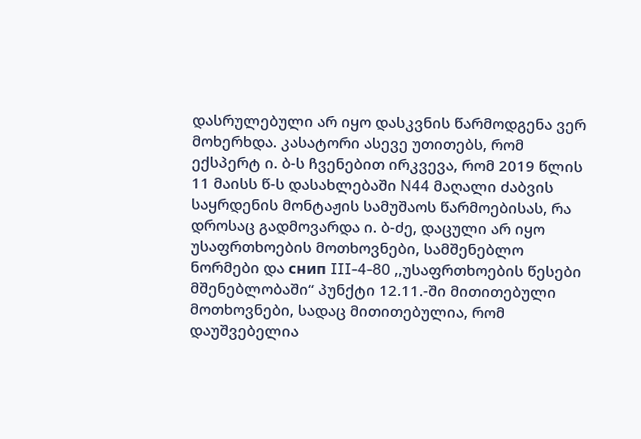დასრულებული არ იყო დასკვნის წარმოდგენა ვერ მოხერხდა. კასატორი ასევე უთითებს, რომ ექსპერტ ი. ბ-ს ჩვენებით ირკვევა, რომ 2019 წლის 11 მაისს წ-ს დასახლებაში N44 მაღალი ძაბვის საყრდენის მონტაჟის სამუშაოს წარმოებისას, რა დროსაც გადმოვარდა ი. ბ-ძე, დაცული არ იყო უსაფრთხოების მოთხოვნები, სამშენებლო ნორმები და снип III-4-80 ,,უსაფრთხოების წესები მშენებლობაში“ პუნქტი 12.11.-ში მითითებული მოთხოვნები, სადაც მითითებულია, რომ დაუშვებელია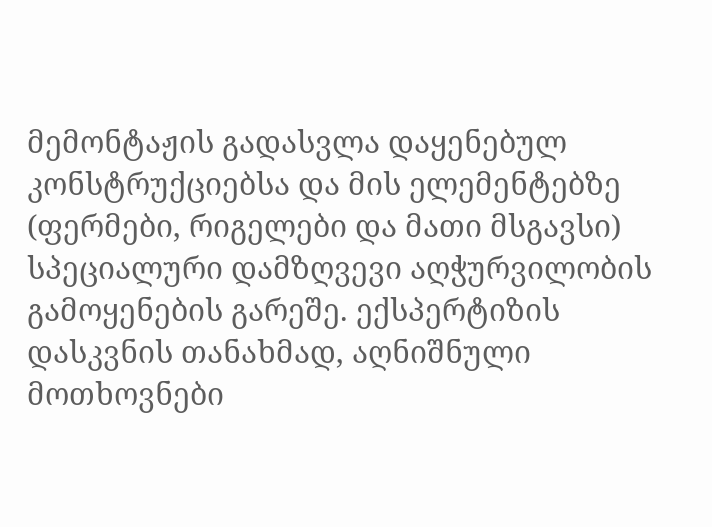მემონტაჟის გადასვლა დაყენებულ კონსტრუქციებსა და მის ელემენტებზე (ფერმები, რიგელები და მათი მსგავსი) სპეციალური დამზღვევი აღჭურვილობის გამოყენების გარეშე. ექსპერტიზის დასკვნის თანახმად, აღნიშნული მოთხოვნები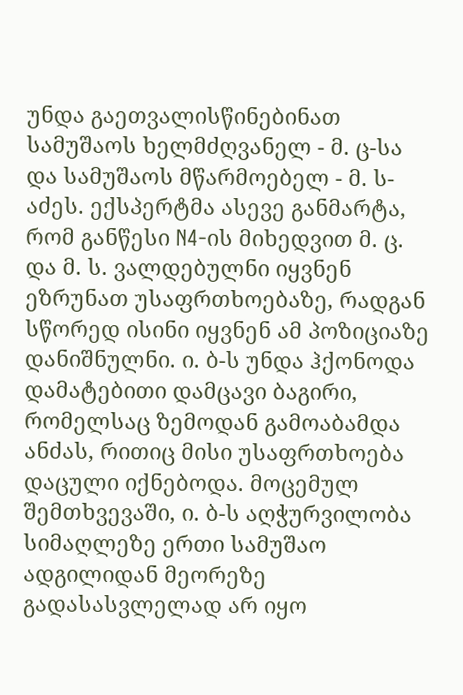უნდა გაეთვალისწინებინათ სამუშაოს ხელმძღვანელ - მ. ც-სა და სამუშაოს მწარმოებელ - მ. ს-აძეს. ექსპერტმა ასევე განმარტა, რომ განწესი N4-ის მიხედვით მ. ც. და მ. ს. ვალდებულნი იყვნენ ეზრუნათ უსაფრთხოებაზე, რადგან სწორედ ისინი იყვნენ ამ პოზიციაზე დანიშნულნი. ი. ბ-ს უნდა ჰქონოდა დამატებითი დამცავი ბაგირი, რომელსაც ზემოდან გამოაბამდა ანძას, რითიც მისი უსაფრთხოება დაცული იქნებოდა. მოცემულ შემთხვევაში, ი. ბ-ს აღჭურვილობა სიმაღლეზე ერთი სამუშაო ადგილიდან მეორეზე გადასასვლელად არ იყო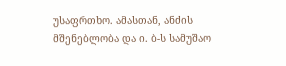უსაფრთხო. ამასთან, ანძის მშენებლობა და ი. ბ-ს სამუშაო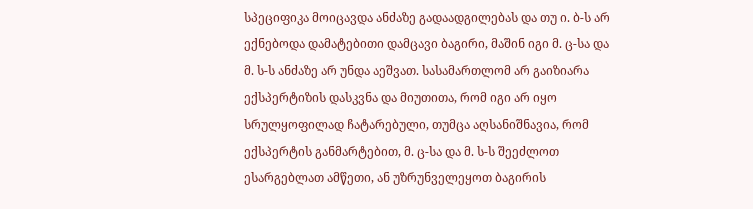სპეციფიკა მოიცავდა ანძაზე გადაადგილებას და თუ ი. ბ-ს არ ექნებოდა დამატებითი დამცავი ბაგირი, მაშინ იგი მ. ც-სა და მ. ს-ს ანძაზე არ უნდა აეშვათ. სასამართლომ არ გაიზიარა ექსპერტიზის დასკვნა და მიუთითა, რომ იგი არ იყო სრულყოფილად ჩატარებული, თუმცა აღსანიშნავია, რომ ექსპერტის განმარტებით, მ. ც-სა და მ. ს-ს შეეძლოთ ესარგებლათ ამწეთი, ან უზრუნველეყოთ ბაგირის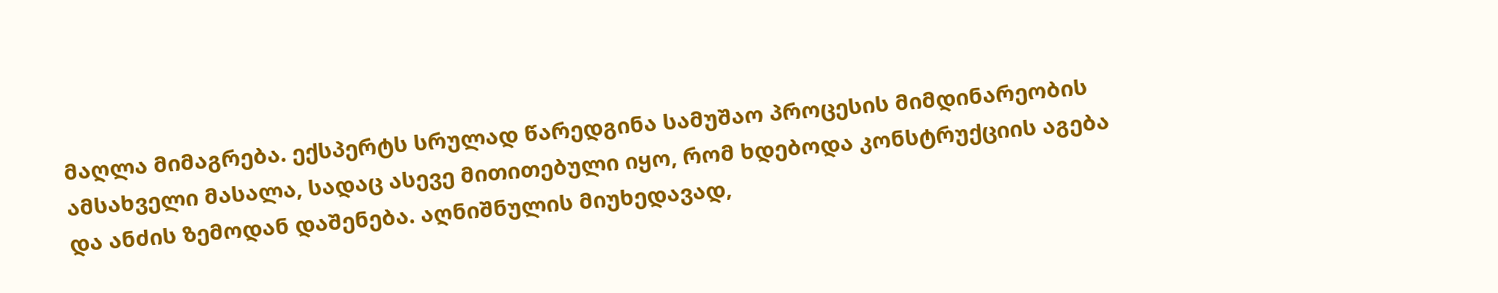მაღლა მიმაგრება. ექსპერტს სრულად წარედგინა სამუშაო პროცესის მიმდინარეობის ამსახველი მასალა, სადაც ასევე მითითებული იყო, რომ ხდებოდა კონსტრუქციის აგება და ანძის ზემოდან დაშენება. აღნიშნულის მიუხედავად,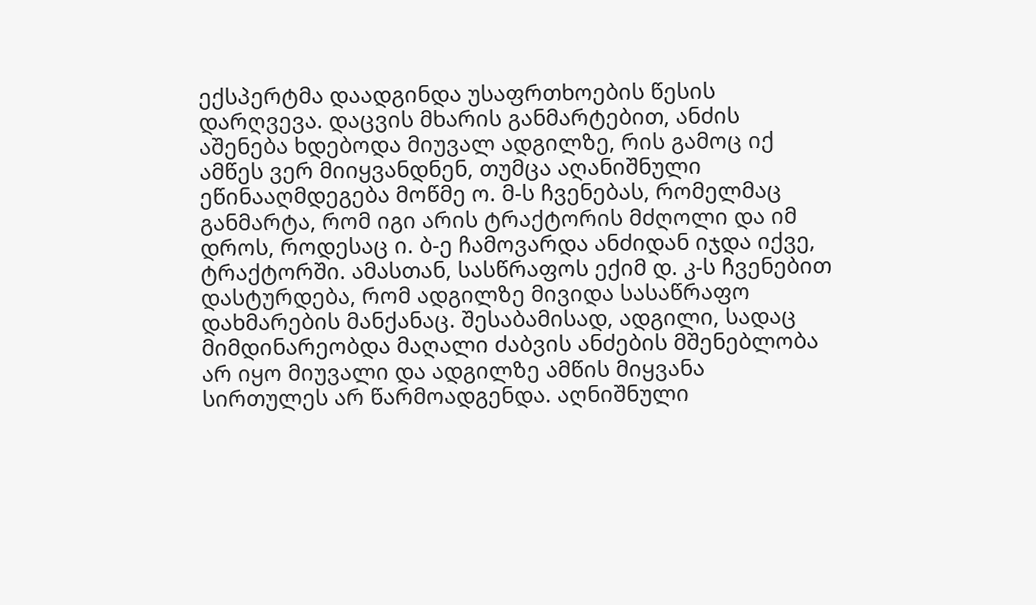ექსპერტმა დაადგინდა უსაფრთხოების წესის დარღვევა. დაცვის მხარის განმარტებით, ანძის აშენება ხდებოდა მიუვალ ადგილზე, რის გამოც იქ ამწეს ვერ მიიყვანდნენ, თუმცა აღანიშნული ეწინააღმდეგება მოწმე ო. მ-ს ჩვენებას, რომელმაც განმარტა, რომ იგი არის ტრაქტორის მძღოლი და იმ დროს, როდესაც ი. ბ-ე ჩამოვარდა ანძიდან იჯდა იქვე, ტრაქტორში. ამასთან, სასწრაფოს ექიმ დ. კ-ს ჩვენებით დასტურდება, რომ ადგილზე მივიდა სასაწრაფო დახმარების მანქანაც. შესაბამისად, ადგილი, სადაც მიმდინარეობდა მაღალი ძაბვის ანძების მშენებლობა არ იყო მიუვალი და ადგილზე ამწის მიყვანა სირთულეს არ წარმოადგენდა. აღნიშნული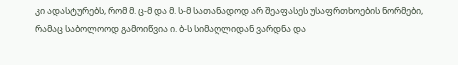კი ადასტურებს, რომ მ. ც-მ და მ. ს-მ სათანადოდ არ შეაფასეს უსაფრთხოების ნორმები, რამაც საბოლოოდ გამოიწვია ი. ბ-ს სიმაღლიდან ვარდნა და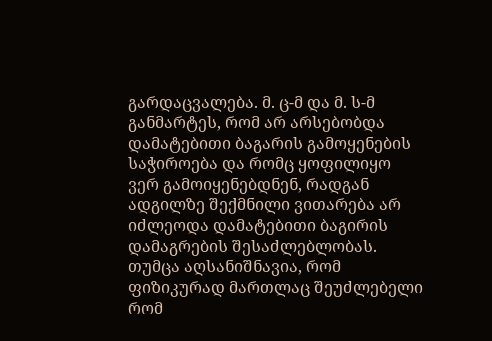გარდაცვალება. მ. ც-მ და მ. ს-მ განმარტეს, რომ არ არსებობდა დამატებითი ბაგარის გამოყენების საჭიროება და რომც ყოფილიყო ვერ გამოიყენებდნენ, რადგან ადგილზე შექმნილი ვითარება არ იძლეოდა დამატებითი ბაგირის დამაგრების შესაძლებლობას. თუმცა აღსანიშნავია, რომ ფიზიკურად მართლაც შეუძლებელი რომ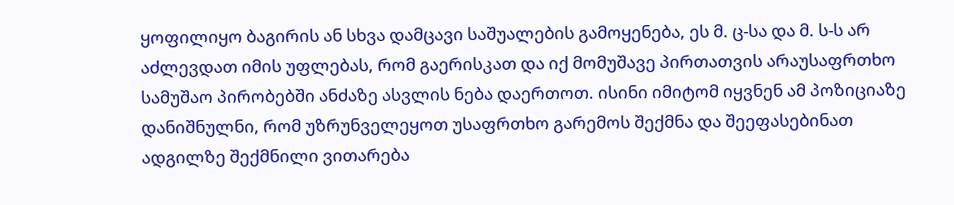ყოფილიყო ბაგირის ან სხვა დამცავი საშუალების გამოყენება, ეს მ. ც-სა და მ. ს-ს არ აძლევდათ იმის უფლებას, რომ გაერისკათ და იქ მომუშავე პირთათვის არაუსაფრთხო სამუშაო პირობებში ანძაზე ასვლის ნება დაერთოთ. ისინი იმიტომ იყვნენ ამ პოზიციაზე დანიშნულნი, რომ უზრუნველეყოთ უსაფრთხო გარემოს შექმნა და შეეფასებინათ ადგილზე შექმნილი ვითარება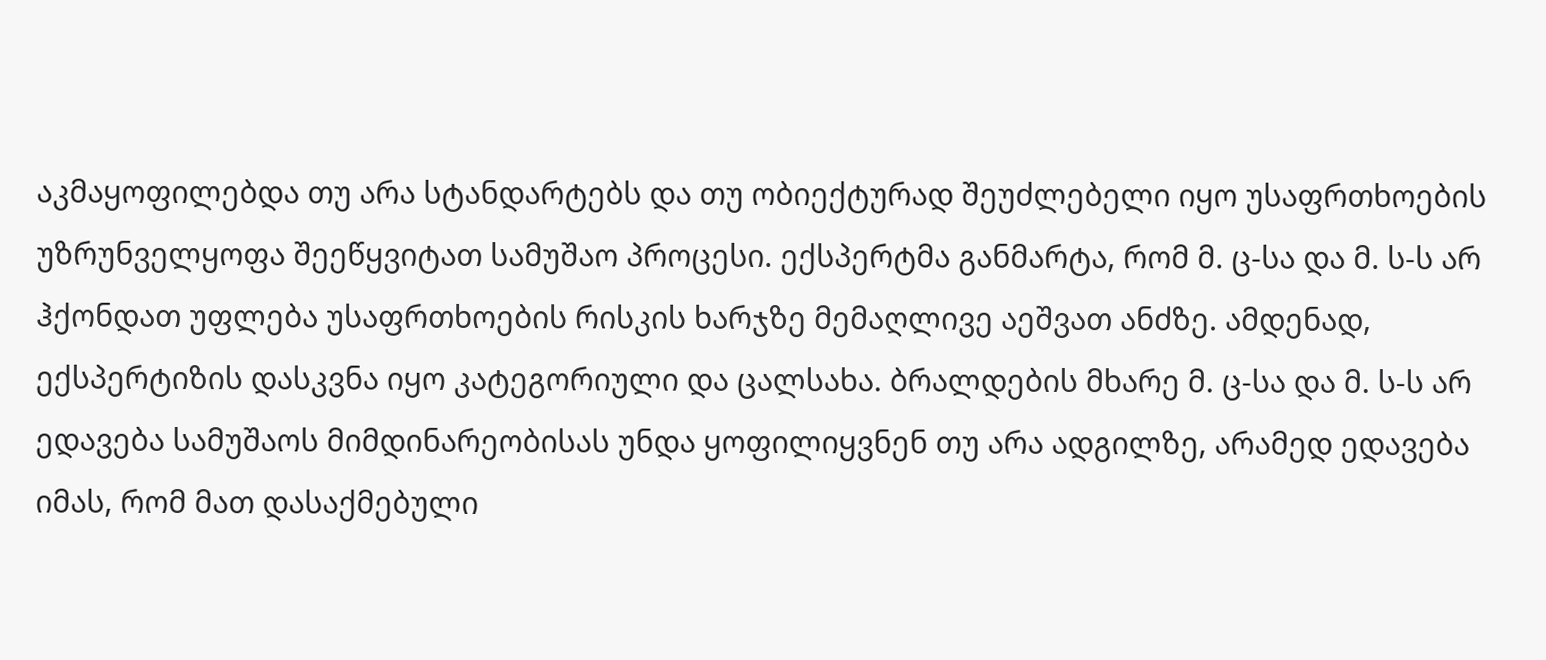აკმაყოფილებდა თუ არა სტანდარტებს და თუ ობიექტურად შეუძლებელი იყო უსაფრთხოების უზრუნველყოფა შეეწყვიტათ სამუშაო პროცესი. ექსპერტმა განმარტა, რომ მ. ც-სა და მ. ს-ს არ ჰქონდათ უფლება უსაფრთხოების რისკის ხარჯზე მემაღლივე აეშვათ ანძზე. ამდენად, ექსპერტიზის დასკვნა იყო კატეგორიული და ცალსახა. ბრალდების მხარე მ. ც-სა და მ. ს-ს არ ედავება სამუშაოს მიმდინარეობისას უნდა ყოფილიყვნენ თუ არა ადგილზე, არამედ ედავება იმას, რომ მათ დასაქმებული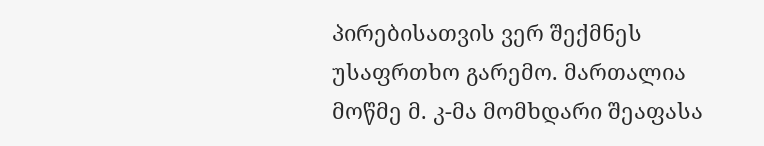პირებისათვის ვერ შექმნეს უსაფრთხო გარემო. მართალია მოწმე მ. კ-მა მომხდარი შეაფასა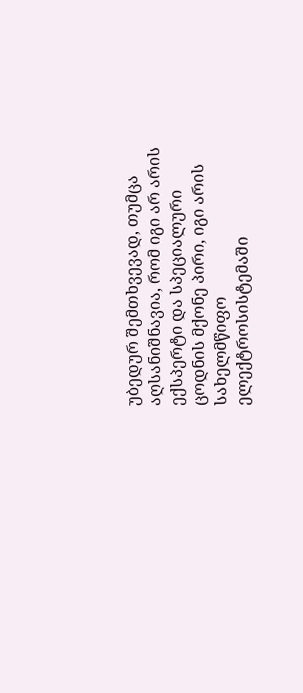უბედურ შემთხვევად, თუმცა აღსანიშნავია, რომ იგი არ არის ექსპერტი და სპეციალური ცოდნის მქონე პირი, იგი არის სახელმწიფო ელექტროსისტემაში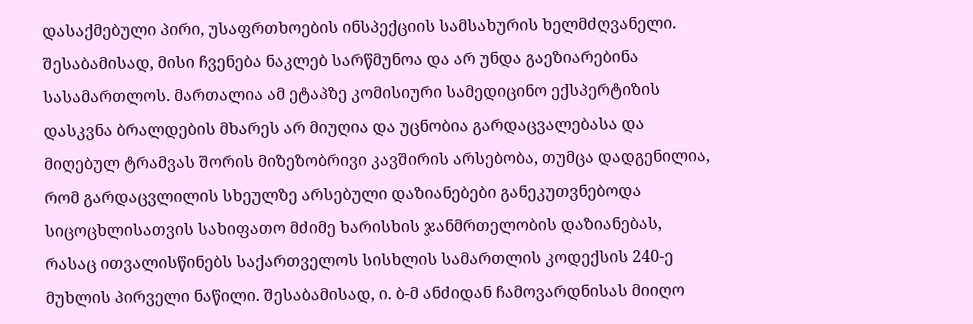დასაქმებული პირი, უსაფრთხოების ინსპექციის სამსახურის ხელმძღვანელი. შესაბამისად, მისი ჩვენება ნაკლებ სარწმუნოა და არ უნდა გაეზიარებინა სასამართლოს. მართალია ამ ეტაპზე კომისიური სამედიცინო ექსპერტიზის დასკვნა ბრალდების მხარეს არ მიუღია და უცნობია გარდაცვალებასა და მიღებულ ტრამვას შორის მიზეზობრივი კავშირის არსებობა, თუმცა დადგენილია, რომ გარდაცვლილის სხეულზე არსებული დაზიანებები განეკუთვნებოდა სიცოცხლისათვის სახიფათო მძიმე ხარისხის ჯანმრთელობის დაზიანებას, რასაც ითვალისწინებს საქართველოს სისხლის სამართლის კოდექსის 240-ე მუხლის პირველი ნაწილი. შესაბამისად, ი. ბ-მ ანძიდან ჩამოვარდნისას მიიღო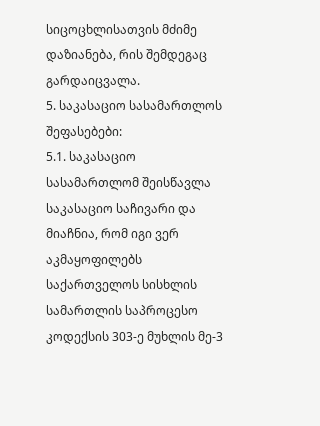სიცოცხლისათვის მძიმე დაზიანება, რის შემდეგაც გარდაიცვალა.
5. საკასაციო სასამართლოს შეფასებები:
5.1. საკასაციო სასამართლომ შეისწავლა საკასაციო საჩივარი და მიაჩნია, რომ იგი ვერ აკმაყოფილებს საქართველოს სისხლის სამართლის საპროცესო კოდექსის 303-ე მუხლის მე-3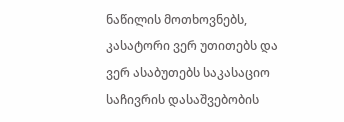ნაწილის მოთხოვნებს, კასატორი ვერ უთითებს და ვერ ასაბუთებს საკასაციო საჩივრის დასაშვებობის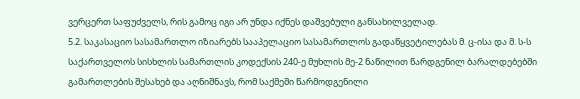ვერცერთ საფუძველს, რის გამოც იგი არ უნდა იქნეს დაშვებული განსახილველად.
5.2. საკასაციო სასამართლო იზიარებს სააპელაციო სასამართლოს გადაწყვეტილებას მ. ც-ისა და მ. ს-ს საქართველოს სისხლის სამართლის კოდექსის 240-ე მუხლის მე-2 ნაწილით წარდგენილ ბარალდებებში გამართლების შესახებ და აღნიშნავს, რომ საქმეში წარმოდგენილი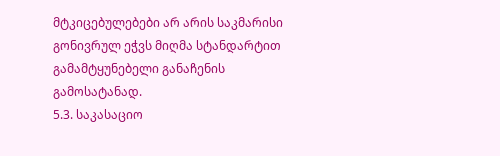მტკიცებულებები არ არის საკმარისი გონივრულ ეჭვს მიღმა სტანდარტით გამამტყუნებელი განაჩენის გამოსატანად.
5.3. საკასაციო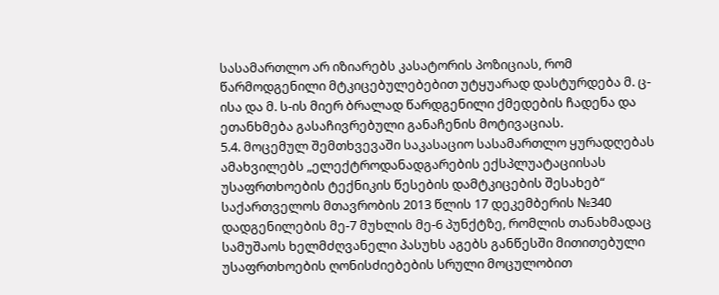სასამართლო არ იზიარებს კასატორის პოზიციას, რომ წარმოდგენილი მტკიცებულებებით უტყუარად დასტურდება მ. ც-ისა და მ. ს-ის მიერ ბრალად წარდგენილი ქმედების ჩადენა და ეთანხმება გასაჩივრებული განაჩენის მოტივაციას.
5.4. მოცემულ შემთხვევაში საკასაციო სასამართლო ყურადღებას ამახვილებს „ელექტროდანადგარების ექსპლუატაციისას უსაფრთხოების ტექნიკის წესების დამტკიცების შესახებ“ საქართველოს მთავრობის 2013 წლის 17 დეკემბერის №340 დადგენილების მე-7 მუხლის მე-6 პუნქტზე, რომლის თანახმადაც სამუშაოს ხელმძღვანელი პასუხს აგებს განწესში მითითებული უსაფრთხოების ღონისძიებების სრული მოცულობით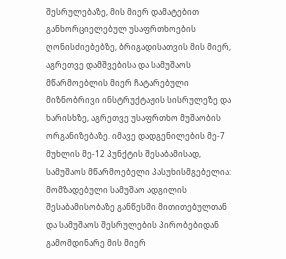შესრულებაზე, მის მიერ დამატებით განხორციელებულ უსაფრთხოების ღონისძიებებზე, ბრიგადისათვის მის მიერ, აგრეთვე დამშვებისა და სამუშაოს მწარმოებლის მიერ ჩატარებული მიზნობრივი ინსტრუქტაჟის სისრულეზე და ხარისხზე, აგრეთვე უსაფრთხო მუშაობის ორგანიზებაზე. იმავე დადგენილების მე-7 მუხლის მე-12 პუნქტის შესაბამისად, სამუშაოს მწარმოებელი პასუხისმგებელია: მომზადებული სამუშაო ადგილის შესაბამისობაზე განწესში მითითებულთან და სამუშაოს შესრულების პირობებიდან გამომდინარე მის მიერ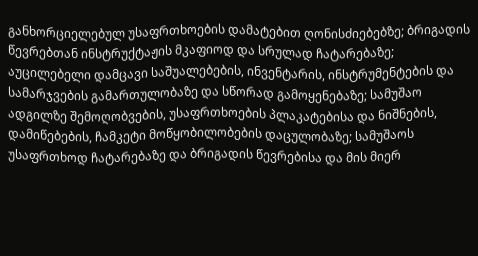განხორციელებულ უსაფრთხოების დამატებით ღონისძიებებზე; ბრიგადის წევრებთან ინსტრუქტაჟის მკაფიოდ და სრულად ჩატარებაზე; აუცილებელი დამცავი საშუალებების, ინვენტარის, ინსტრუმენტების და სამარჯვების გამართულობაზე და სწორად გამოყენებაზე; სამუშაო ადგილზე შემოღობვების, უსაფრთხოების პლაკატებისა და ნიშნების, დამიწებების, ჩამკეტი მოწყობილობების დაცულობაზე; სამუშაოს უსაფრთხოდ ჩატარებაზე და ბრიგადის წევრებისა და მის მიერ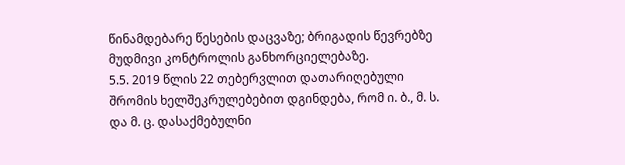წინამდებარე წესების დაცვაზე; ბრიგადის წევრებზე მუდმივი კონტროლის განხორციელებაზე.
5.5. 2019 წლის 22 თებერვლით დათარიღებული შრომის ხელშეკრულებებით დგინდება, რომ ი. ბ., მ. ს. და მ. ც. დასაქმებულნი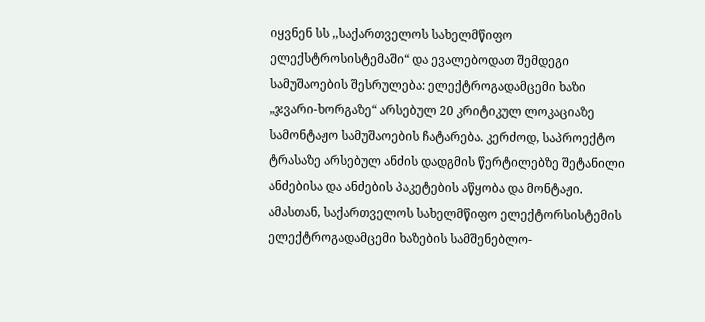იყვნენ სს ,,საქართველოს სახელმწიფო ელექსტროსისტემაში“ და ევალებოდათ შემდეგი სამუშაოების შესრულება: ელექტროგადამცემი ხაზი „ჯვარი-ხორგაზე“ არსებულ 20 კრიტიკულ ლოკაციაზე სამონტაჟო სამუშაოების ჩატარება. კერძოდ, საპროექტო ტრასაზე არსებულ ანძის დადგმის წერტილებზე შეტანილი ანძებისა და ანძების პაკეტების აწყობა და მონტაჟი. ამასთან, საქართველოს სახელმწიფო ელექტორსისტემის ელექტროგადამცემი ხაზების სამშენებლო-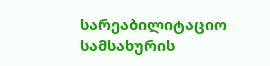სარეაბილიტაციო სამსახურის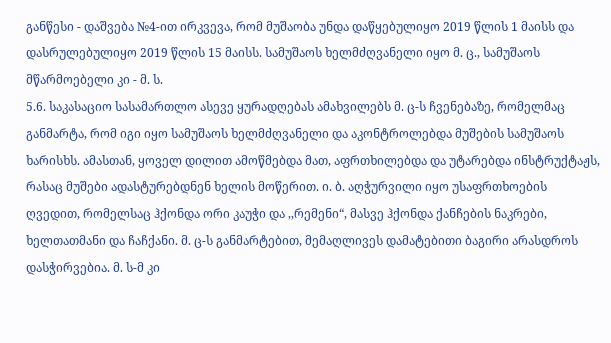განწესი - დაშვება №4-ით ირკვევა, რომ მუშაობა უნდა დაწყებულიყო 2019 წლის 1 მაისს და დასრულებულიყო 2019 წლის 15 მაისს. სამუშაოს ხელმძღვანელი იყო მ. ც., სამუშაოს მწარმოებელი კი - მ. ს.
5.6. საკასაციო სასამართლო ასევე ყურადღებას ამახვილებს მ. ც-ს ჩვენებაზე, რომელმაც განმარტა, რომ იგი იყო სამუშაოს ხელმძღვანელი და აკონტროლებდა მუშების სამუშაოს ხარისხს. ამასთან, ყოველ დილით ამოწმებდა მათ, აფრთხილებდა და უტარებდა ინსტრუქტაჟს, რასაც მუშები ადასტურებდნენ ხელის მოწერით. ი. ბ. აღჭურვილი იყო უსაფრთხოების ღვედით, რომელსაც ჰქონდა ორი კაუჭი და ,,რემენი“, მასვე ჰქონდა ქანჩების ნაკრები, ხელთათმანი და ჩაჩქანი. მ. ც-ს განმარტებით, მემაღლივეს დამატებითი ბაგირი არასდროს დასჭირვებია. მ. ს-მ კი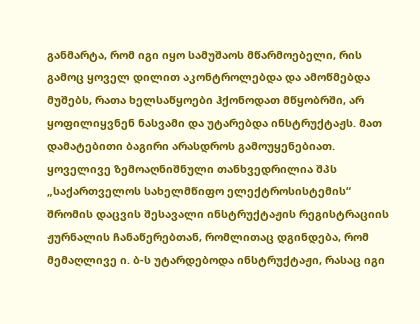განმარტა, რომ იგი იყო სამუშაოს მწარმოებელი, რის გამოც ყოველ დილით აკონტროლებდა და ამოწმებდა მუშებს, რათა ხელსაწყოები ჰქონოდათ მწყობრში, არ ყოფილიყვნენ ნასვამი და უტარებდა ინსტრუქტაჟს. მათ დამატებითი ბაგირი არასდროს გამოუყენებიათ. ყოველივე ზემოაღნიშნული თანხვედრილია შპს „საქართველოს სახელმწიფო ელექტროსისტემის“ შრომის დაცვის შესავალი ინსტრუქტაჟის რეგისტრაციის ჟურნალის ჩანაწერებთან, რომლითაც დგინდება, რომ მემაღლივე ი. ბ-ს უტარდებოდა ინსტრუქტაჟი, რასაც იგი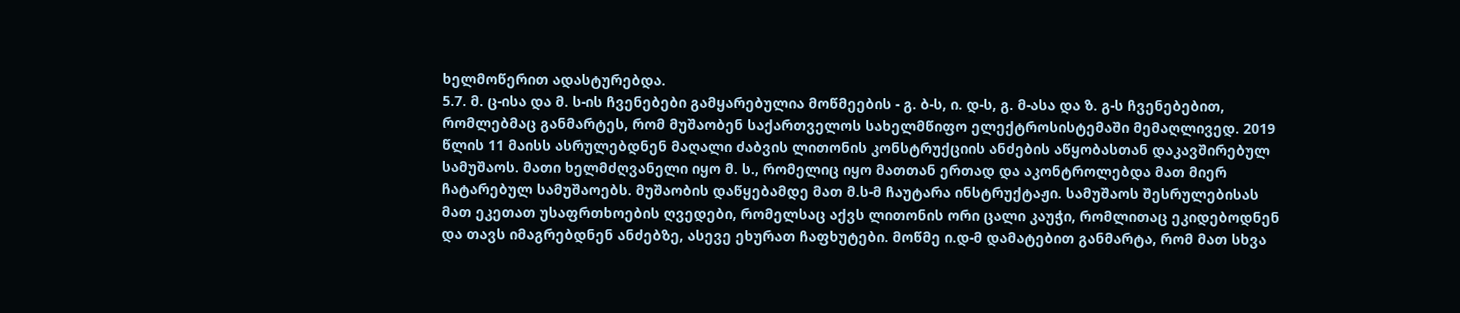ხელმოწერით ადასტურებდა.
5.7. მ. ც-ისა და მ. ს-ის ჩვენებები გამყარებულია მოწმეების - გ. ბ-ს, ი. დ-ს, გ. მ-ასა და ზ. გ-ს ჩვენებებით, რომლებმაც განმარტეს, რომ მუშაობენ საქართველოს სახელმწიფო ელექტროსისტემაში მემაღლივედ. 2019 წლის 11 მაისს ასრულებდნენ მაღალი ძაბვის ლითონის კონსტრუქციის ანძების აწყობასთან დაკავშირებულ სამუშაოს. მათი ხელმძღვანელი იყო მ. ს., რომელიც იყო მათთან ერთად და აკონტროლებდა მათ მიერ ჩატარებულ სამუშაოებს. მუშაობის დაწყებამდე მათ მ.ს-მ ჩაუტარა ინსტრუქტაჟი. სამუშაოს შესრულებისას მათ ეკეთათ უსაფრთხოების ღვედები, რომელსაც აქვს ლითონის ორი ცალი კაუჭი, რომლითაც ეკიდებოდნენ და თავს იმაგრებდნენ ანძებზე, ასევე ეხურათ ჩაფხუტები. მოწმე ი.დ-მ დამატებით განმარტა, რომ მათ სხვა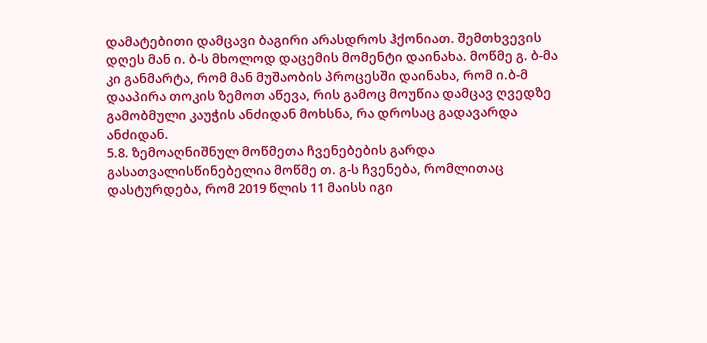დამატებითი დამცავი ბაგირი არასდროს ჰქონიათ. შემთხვევის დღეს მან ი. ბ-ს მხოლოდ დაცემის მომენტი დაინახა. მოწმე გ. ბ-მა კი განმარტა, რომ მან მუშაობის პროცესში დაინახა, რომ ი.ბ-მ დააპირა თოკის ზემოთ აწევა, რის გამოც მოუწია დამცავ ღვედზე გამობმული კაუჭის ანძიდან მოხსნა, რა დროსაც გადავარდა ანძიდან.
5.8. ზემოაღნიშნულ მოწმეთა ჩვენებების გარდა გასათვალისწინებელია მოწმე თ. გ-ს ჩვენება, რომლითაც დასტურდება, რომ 2019 წლის 11 მაისს იგი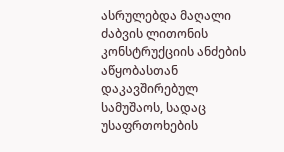ასრულებდა მაღალი ძაბვის ლითონის კონსტრუქციის ანძების აწყობასთან დაკავშირებულ სამუშაოს, სადაც უსაფრთოხების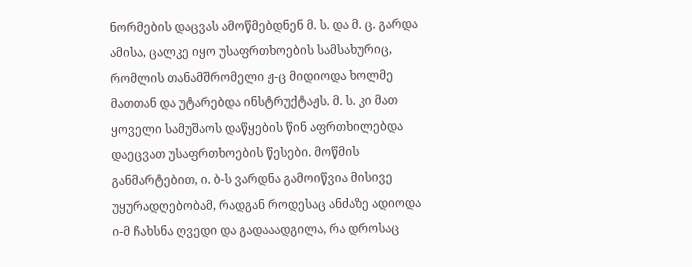ნორმების დაცვას ამოწმებდნენ მ. ს. და მ. ც. გარდა ამისა, ცალკე იყო უსაფრთხოების სამსახურიც, რომლის თანამშრომელი ჟ-ც მიდიოდა ხოლმე მათთან და უტარებდა ინსტრუქტაჟს. მ. ს. კი მათ ყოველი სამუშაოს დაწყების წინ აფრთხილებდა დაეცვათ უსაფრთხოების წესები. მოწმის განმარტებით, ი. ბ-ს ვარდნა გამოიწვია მისივე უყურადღებობამ, რადგან როდესაც ანძაზე ადიოდა ი-მ ჩახსნა ღვედი და გადააადგილა, რა დროსაც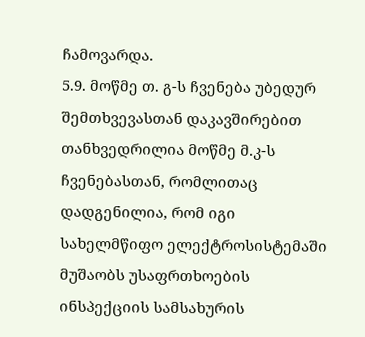ჩამოვარდა.
5.9. მოწმე თ. გ-ს ჩვენება უბედურ შემთხვევასთან დაკავშირებით თანხვედრილია მოწმე მ.კ-ს ჩვენებასთან, რომლითაც დადგენილია, რომ იგი სახელმწიფო ელექტროსისტემაში მუშაობს უსაფრთხოების ინსპექციის სამსახურის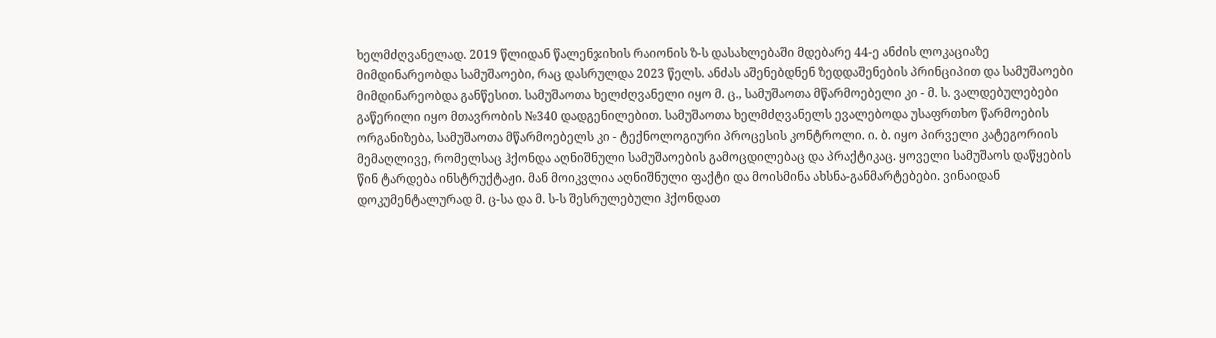ხელმძღვანელად. 2019 წლიდან წალენჯიხის რაიონის ზ-ს დასახლებაში მდებარე 44-ე ანძის ლოკაციაზე მიმდინარეობდა სამუშაოები, რაც დასრულდა 2023 წელს. ანძას აშენებდნენ ზედდაშენების პრინციპით და სამუშაოები მიმდინარეობდა განწესით. სამუშაოთა ხელძღვანელი იყო მ. ც., სამუშაოთა მწარმოებელი კი - მ. ს. ვალდებულებები გაწერილი იყო მთავრობის №340 დადგენილებით. სამუშაოთა ხელმძღვანელს ევალებოდა უსაფრთხო წარმოების ორგანიზება, სამუშაოთა მწარმოებელს კი - ტექნოლოგიური პროცესის კონტროლი. ი. ბ. იყო პირველი კატეგორიის მემაღლივე, რომელსაც ჰქონდა აღნიშნული სამუშაოების გამოცდილებაც და პრაქტიკაც. ყოველი სამუშაოს დაწყების წინ ტარდება ინსტრუქტაჟი. მან მოიკვლია აღნიშნული ფაქტი და მოისმინა ახსნა-განმარტებები. ვინაიდან დოკუმენტალურად მ. ც-სა და მ. ს-ს შესრულებული ჰქონდათ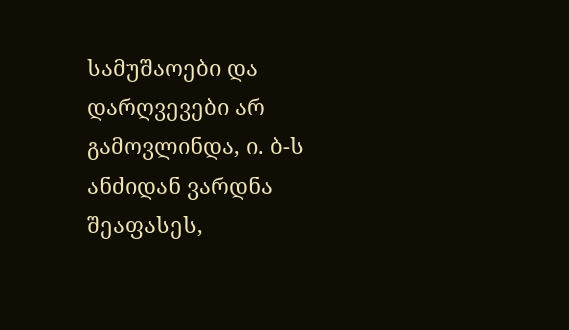სამუშაოები და დარღვევები არ გამოვლინდა, ი. ბ-ს ანძიდან ვარდნა შეაფასეს,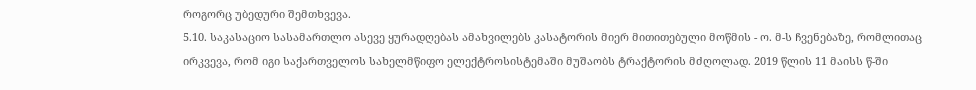როგორც უბედური შემთხვევა.
5.10. საკასაციო სასამართლო ასევე ყურადღებას ამახვილებს კასატორის მიერ მითითებული მოწმის - ო. მ-ს ჩვენებაზე, რომლითაც ირკვევა, რომ იგი საქართველოს სახელმწიფო ელექტროსისტემაში მუშაობს ტრაქტორის მძღოლად. 2019 წლის 11 მაისს წ-ში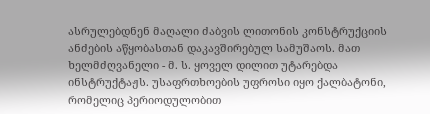ასრულებდნენ მაღალი ძაბვის ლითონის კონსტრუქციის ანძების აწყობასთან დაკავშირებულ სამუშაოს. მათ ხელმძღვანელი - მ. ს. ყოველ დილით უტარებდა ინსტრუქტაჟს. უსაფრთხოების უფროსი იყო ქალბატონი, რომელიც პერიოდულობით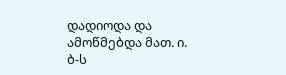დადიოდა და ამოწმებდა მათ. ი. ბ-ს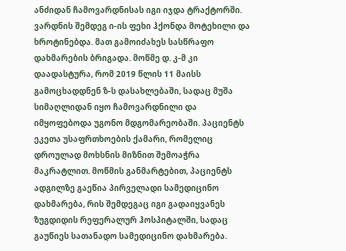ანძიდან ჩამოვარდნისას იგი იჯდა ტრაქტორში. ვარდნის შემდეგ ი-ის ფეხი ჰქონდა მოტეხილი და ხროტინებდა. მათ გამოიძახეს სასწრაფო დახმარების ბრიგადა. მოწმე დ. კ-მ კი დაადასტურა, რომ 2019 წლის 11 მაისს გამოცხადდნენ ზ-ს დასახლებაში, სადაც მუშა სიმაღლიდან იყო ჩამოვარდნილი და იმყოფებოდა უგონო მდგომარეობაში. პაციენტს ეკეთა უსაფრთხოების ქამარი, რომელიც დროულად მოხსნის მიზნით შემოაჭრა მაკრატლით. მოწმის განმარტებით, პაციენტს ადგილზე გაეწია პირველადი სამედიცინო დახმარება, რის შემდეგაც იგი გადაიყვანეს ზუგდიდის რეფერალურ ჰოსპიტალში, სადაც გაუწიეს სათანადო სამედიცინო დახმარება.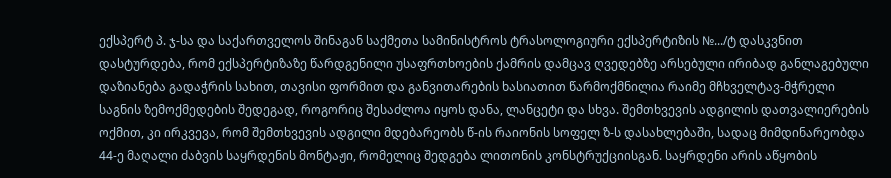ექსპერტ პ. ჯ-სა და საქართველოს შინაგან საქმეთა სამინისტროს ტრასოლოგიური ექსპერტიზის №.../ტ დასკვნით დასტურდება, რომ ექსპერტიზაზე წარდგენილი უსაფრთხოების ქამრის დამცავ ღვედებზე არსებული ირიბად განლაგებული დაზიანება გადაჭრის სახით, თავისი ფორმით და განვითარების ხასიათით წარმოქმნილია რაიმე მჩხველტავ-მჭრელი საგნის ზემოქმედების შედეგად, როგორიც შესაძლოა იყოს დანა, ლანცეტი და სხვა. შემთხვევის ადგილის დათვალიერების ოქმით, კი ირკვევა, რომ შემთხვევის ადგილი მდებარეობს წ-ის რაიონის სოფელ ზ-ს დასახლებაში, სადაც მიმდინარეობდა 44-ე მაღალი ძაბვის საყრდენის მონტაჟი, რომელიც შედგება ლითონის კონსტრუქციისგან. საყრდენი არის აწყობის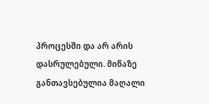პროცესში და არ არის დასრულებული. მიწაზე განთავსებულია მაღალი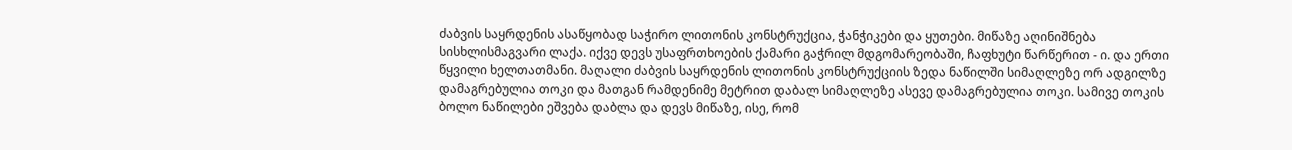ძაბვის საყრდენის ასაწყობად საჭირო ლითონის კონსტრუქცია, ჭანჭიკები და ყუთები. მიწაზე აღინიშნება სისხლისმაგვარი ლაქა. იქვე დევს უსაფრთხოების ქამარი გაჭრილ მდგომარეობაში, ჩაფხუტი წარწერით - ი. და ერთი წყვილი ხელთათმანი. მაღალი ძაბვის საყრდენის ლითონის კონსტრუქციის ზედა ნაწილში სიმაღლეზე ორ ადგილზე დამაგრებულია თოკი და მათგან რამდენიმე მეტრით დაბალ სიმაღლეზე ასევე დამაგრებულია თოკი. სამივე თოკის ბოლო ნაწილები ეშვება დაბლა და დევს მიწაზე, ისე, რომ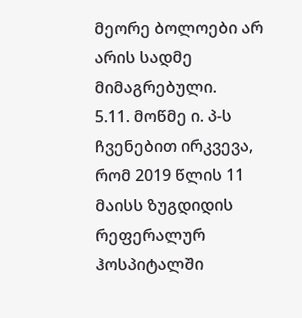მეორე ბოლოები არ არის სადმე მიმაგრებული.
5.11. მოწმე ი. პ-ს ჩვენებით ირკვევა, რომ 2019 წლის 11 მაისს ზუგდიდის რეფერალურ ჰოსპიტალში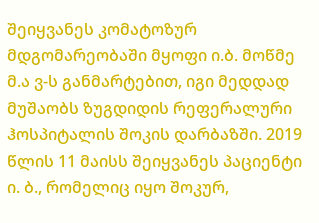შეიყვანეს კომატოზურ მდგომარეობაში მყოფი ი.ბ. მოწმე მ.ა ვ-ს განმარტებით, იგი მედდად მუშაობს ზუგდიდის რეფერალური ჰოსპიტალის შოკის დარბაზში. 2019 წლის 11 მაისს შეიყვანეს პაციენტი ი. ბ., რომელიც იყო შოკურ,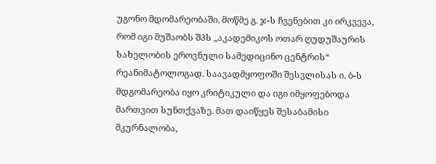უგონო მდომარეობაში. მოწმე გ. ჯ-ს ჩვენებით კი ირკვევა, რომ იგი მუშაობს შპს ,,აკადემიკოს ოთარ ღუდუშაურის სახელობის ეროვნული სამედიცინო ცენტრის“ რეანიმატოლოგად. საავადმყოფოში შესვლისას ი. ბ-ს მდგომარეობა იყო კრიტიკული და იგი იმყოფებოდა მართვით სუნთქვაზე. მათ დაიწყეს შესაბამისი მკურნალობა,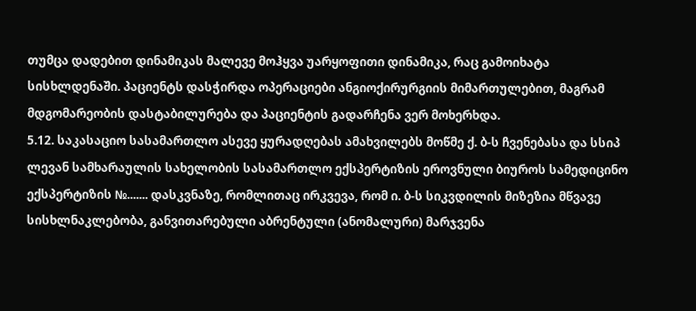თუმცა დადებით დინამიკას მალევე მოჰყვა უარყოფითი დინამიკა, რაც გამოიხატა სისხლდენაში. პაციენტს დასჭირდა ოპერაციები ანგიოქირურგიის მიმართულებით, მაგრამ მდგომარეობის დასტაბილურება და პაციენტის გადარჩენა ვერ მოხერხდა.
5.12. საკასაციო სასამართლო ასევე ყურადღებას ამახვილებს მოწმე ქ. ბ-ს ჩვენებასა და სსიპ ლევან სამხარაულის სახელობის სასამართლო ექსპერტიზის ეროვნული ბიუროს სამედიცინო ექსპერტიზის №....... დასკვნაზე, რომლითაც ირკვევა, რომ ი. ბ-ს სიკვდილის მიზეზია მწვავე სისხლნაკლებობა, განვითარებული აბრენტული (ანომალური) მარჯვენა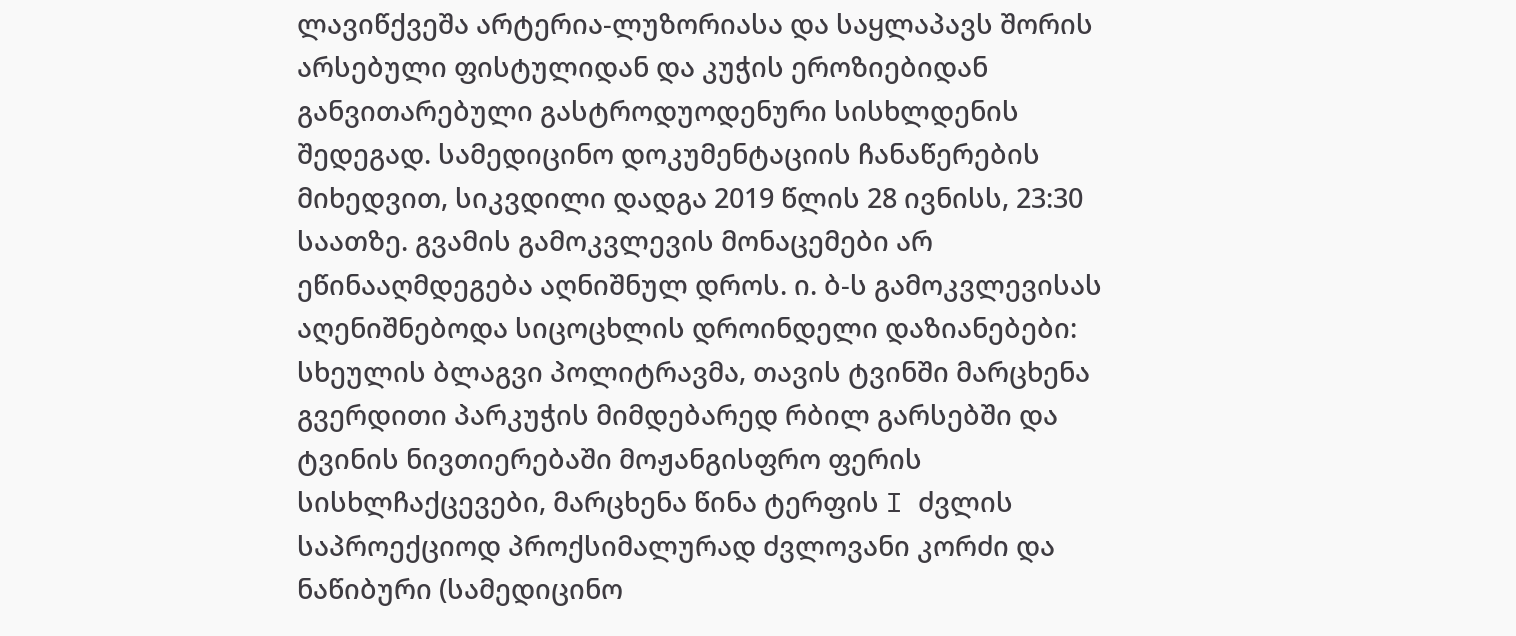ლავიწქვეშა არტერია-ლუზორიასა და საყლაპავს შორის არსებული ფისტულიდან და კუჭის ეროზიებიდან განვითარებული გასტროდუოდენური სისხლდენის შედეგად. სამედიცინო დოკუმენტაციის ჩანაწერების მიხედვით, სიკვდილი დადგა 2019 წლის 28 ივნისს, 23:30 საათზე. გვამის გამოკვლევის მონაცემები არ ეწინააღმდეგება აღნიშნულ დროს. ი. ბ-ს გამოკვლევისას აღენიშნებოდა სიცოცხლის დროინდელი დაზიანებები: სხეულის ბლაგვი პოლიტრავმა, თავის ტვინში მარცხენა გვერდითი პარკუჭის მიმდებარედ რბილ გარსებში და ტვინის ნივთიერებაში მოჟანგისფრო ფერის სისხლჩაქცევები, მარცხენა წინა ტერფის I ძვლის საპროექციოდ პროქსიმალურად ძვლოვანი კორძი და ნაწიბური (სამედიცინო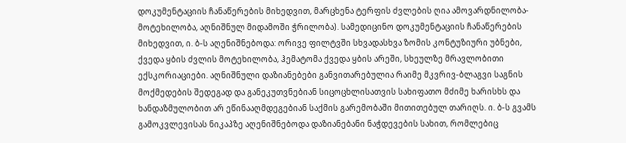დოკუმენტაციის ჩანაწერების მიხედვით, მარცხენა ტერფის ძვლების ღია ამოვარდნილობა-მოტეხილობა, აღნიშნულ მიდამოში ჭრილობა). სამედიცინო დოკუმენტაციის ჩანაწერების მიხედვით, ი. ბ-ს აღენიშნებოდა: ორივე ფილტვში სხვადასხვა ზომის კონტუზიური უბნები, ქვედა ყბის ძვლის მოტეხილობა, ჰემატომა ქვედა ყბის არეში, სხეულზე მრავლობითი ექსკორიაციები. აღნიშნული დაზიანებები განვითარებულია რაიმე მკვრივ-ბლაგვი საგნის მოქმედების შედეგად და განეკუთვნებიან სიცოცხლისათვის სახიფათო მძიმე ხარისხს და ხანდაზმულობით არ ეწინააღმდეგებიან საქმის გარემობაში მითითებულ თარიღს. ი. ბ-ს გვამს გამოკვლევისას ნიკაპზე აღენიშნებოდა დაზიანებანი ნაჭდევების სახით, რომლებიც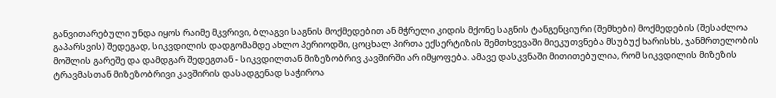განვითარებული უნდა იყოს რაიმე მკვრივი, ბლაგვი საგნის მოქმედებით ან მჭრელი კიდის მქონე საგნის ტანგენციური (შემხები) მოქმედების (შესაძლოა გაპარსვის) შედეგად, სიკვდილის დადგომამდე ახლო პერიოდში, ცოცხალ პირთა ექსერტიზის შემთხვევაში მიეკუთვნება მსუბუქ ხარისხს, ჯანმრთელობის მოშლის გარეშე და დამდგარ შედეგთან - სიკვდილთან მიზეზობრივ კავშირში არ იმყოფება. ამავე დასკვნაში მითითებულია, რომ სიკვდილის მიზეზის ტრავმასთან მიზეზობრივი კავშირის დასადგენად საჭიროა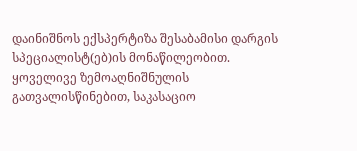დაინიშნოს ექსპერტიზა შესაბამისი დარგის სპეციალისტ(ებ)ის მონაწილეობით. ყოველივე ზემოაღნიშნულის გათვალისწინებით, საკასაციო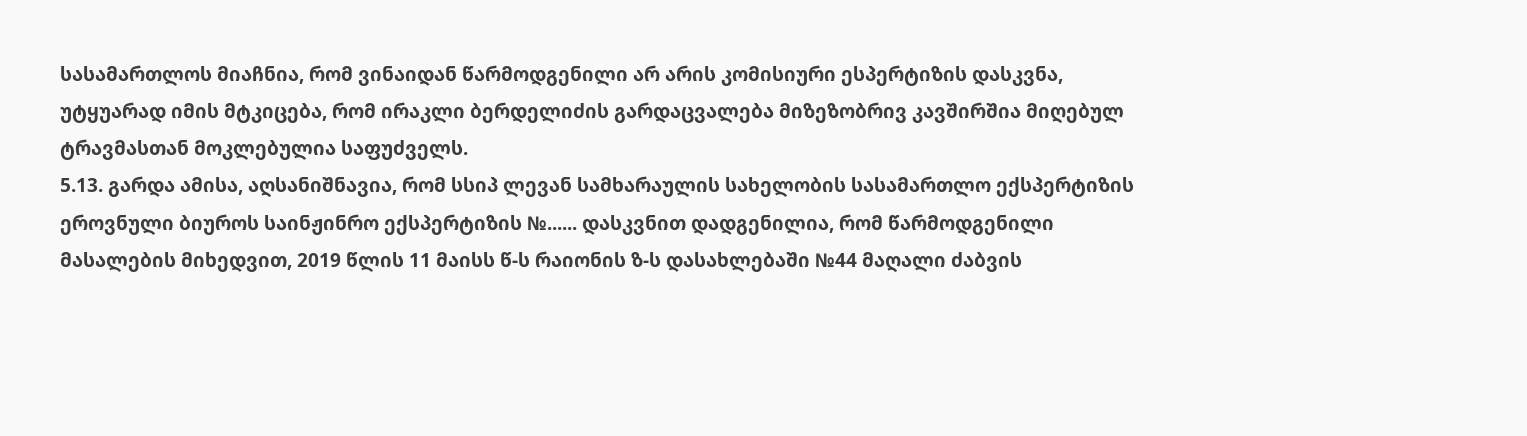სასამართლოს მიაჩნია, რომ ვინაიდან წარმოდგენილი არ არის კომისიური ესპერტიზის დასკვნა, უტყუარად იმის მტკიცება, რომ ირაკლი ბერდელიძის გარდაცვალება მიზეზობრივ კავშირშია მიღებულ ტრავმასთან მოკლებულია საფუძველს.
5.13. გარდა ამისა, აღსანიშნავია, რომ სსიპ ლევან სამხარაულის სახელობის სასამართლო ექსპერტიზის ეროვნული ბიუროს საინჟინრო ექსპერტიზის №...... დასკვნით დადგენილია, რომ წარმოდგენილი მასალების მიხედვით, 2019 წლის 11 მაისს წ-ს რაიონის ზ-ს დასახლებაში №44 მაღალი ძაბვის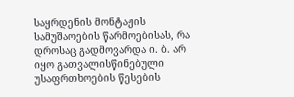საყრდენის მონტაჟის სამუშაოების წარმოებისას, რა დროსაც გადმოვარდა ი. ბ. არ იყო გათვალისწინებული უსაფრთხოების წესების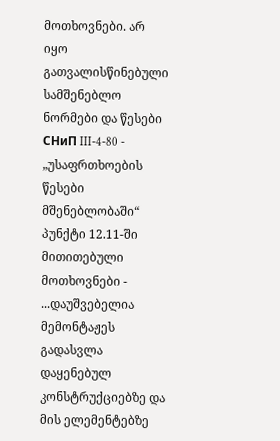მოთხოვნები. არ იყო გათვალისწინებული სამშენებლო ნორმები და წესები СНиП III-4-80 - „უსაფრთხოების წესები მშენებლობაში“ პუნქტი 12.11-ში მითითებული მოთხოვნები - ...დაუშვებელია მემონტაჟეს გადასვლა დაყენებულ კონსტრუქციებზე და მის ელემენტებზე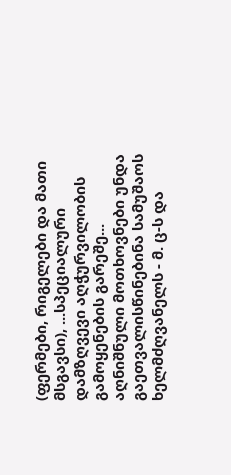(ფერმები, რიგელები და მათი მსგავსი), ...სპეციალური დამზღვევი აღჭურვილობის გამოყენების გარეშე... აღნიშნული მოთხოვნები უნდა გაეთვალისწინებინა სამუშაოს ხელმძღვანელს - მ. ც-ს და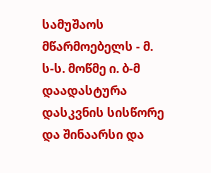სამუშაოს მწარმოებელს - მ. ს-ს. მოწმე ი. ბ-მ დაადასტურა დასკვნის სისწორე და შინაარსი და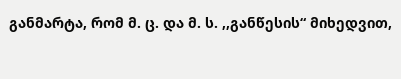განმარტა, რომ მ. ც. და მ. ს. ,,განწესის“ მიხედვით,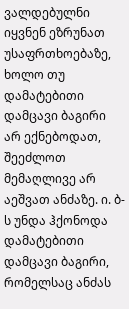ვალდებულნი იყვნენ ეზრუნათ უსაფრთხოებაზე, ხოლო თუ დამატებითი დამცავი ბაგირი არ ექნებოდათ, შეეძლოთ მემაღლივე არ აეშვათ ანძაზე. ი. ბ-ს უნდა ჰქონოდა დამატებითი დამცავი ბაგირი, რომელსაც ანძას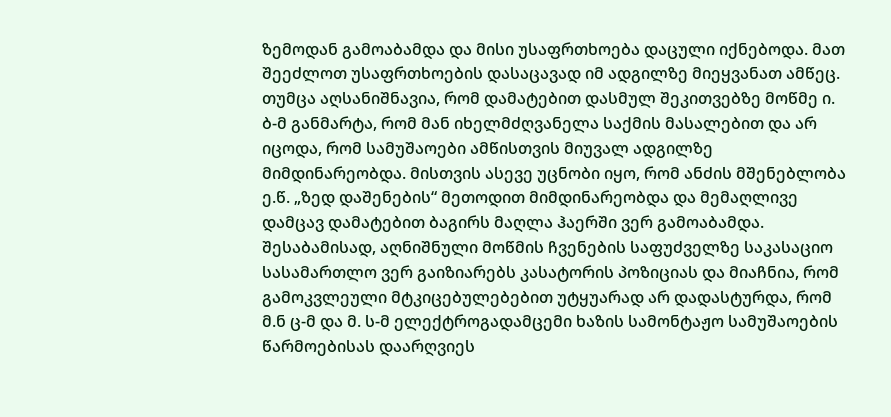ზემოდან გამოაბამდა და მისი უსაფრთხოება დაცული იქნებოდა. მათ შეეძლოთ უსაფრთხოების დასაცავად იმ ადგილზე მიეყვანათ ამწეც. თუმცა აღსანიშნავია, რომ დამატებით დასმულ შეკითვებზე მოწმე ი. ბ-მ განმარტა, რომ მან იხელმძღვანელა საქმის მასალებით და არ იცოდა, რომ სამუშაოები ამწისთვის მიუვალ ადგილზე მიმდინარეობდა. მისთვის ასევე უცნობი იყო, რომ ანძის მშენებლობა ე.წ. „ზედ დაშენების“ მეთოდით მიმდინარეობდა და მემაღლივე დამცავ დამატებით ბაგირს მაღლა ჰაერში ვერ გამოაბამდა. შესაბამისად, აღნიშნული მოწმის ჩვენების საფუძველზე საკასაციო სასამართლო ვერ გაიზიარებს კასატორის პოზიციას და მიაჩნია, რომ გამოკვლეული მტკიცებულებებით უტყუარად არ დადასტურდა, რომ მ.ნ ც-მ და მ. ს-მ ელექტროგადამცემი ხაზის სამონტაჟო სამუშაოების წარმოებისას დაარღვიეს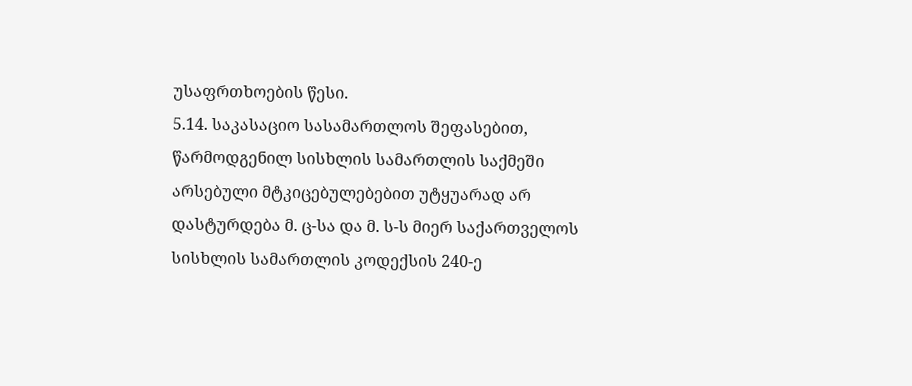უსაფრთხოების წესი.
5.14. საკასაციო სასამართლოს შეფასებით, წარმოდგენილ სისხლის სამართლის საქმეში არსებული მტკიცებულებებით უტყუარად არ დასტურდება მ. ც-სა და მ. ს-ს მიერ საქართველოს სისხლის სამართლის კოდექსის 240-ე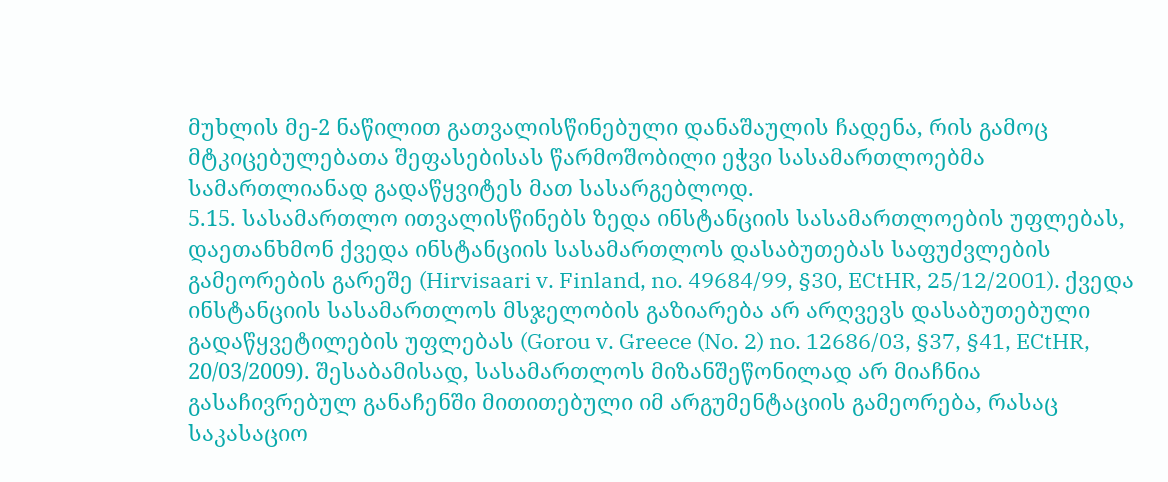მუხლის მე-2 ნაწილით გათვალისწინებული დანაშაულის ჩადენა, რის გამოც მტკიცებულებათა შეფასებისას წარმოშობილი ეჭვი სასამართლოებმა სამართლიანად გადაწყვიტეს მათ სასარგებლოდ.
5.15. სასამართლო ითვალისწინებს ზედა ინსტანციის სასამართლოების უფლებას, დაეთანხმონ ქვედა ინსტანციის სასამართლოს დასაბუთებას საფუძვლების გამეორების გარეშე (Hirvisaari v. Finland, no. 49684/99, §30, ECtHR, 25/12/2001). ქვედა ინსტანციის სასამართლოს მსჯელობის გაზიარება არ არღვევს დასაბუთებული გადაწყვეტილების უფლებას (Gorou v. Greece (No. 2) no. 12686/03, §37, §41, ECtHR, 20/03/2009). შესაბამისად, სასამართლოს მიზანშეწონილად არ მიაჩნია გასაჩივრებულ განაჩენში მითითებული იმ არგუმენტაციის გამეორება, რასაც საკასაციო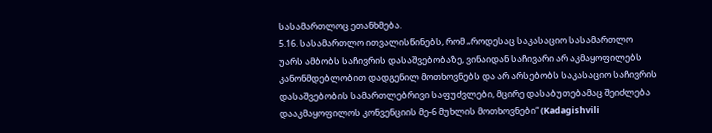სასამართლოც ეთანხმება.
5.16. სასამართლო ითვალისწინებს, რომ „როდესაც საკასაციო სასამართლო უარს ამბობს საჩივრის დასაშვებობაზე, ვინაიდან საჩივარი არ აკმაყოფილებს კანონმდებლობით დადგენილ მოთხოვნებს და არ არსებობს საკასაციო საჩივრის დასაშვებობის სამართლებრივი საფუძვლები, მცირე დასაბუთებამაც შეიძლება დააკმაყოფილოს კონვენციის მე-6 მუხლის მოთხოვნები“ (Kadagishvili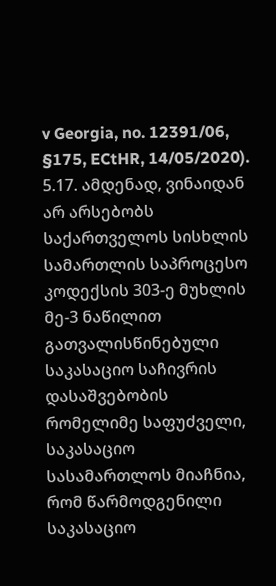v Georgia, no. 12391/06, §175, ECtHR, 14/05/2020).
5.17. ამდენად, ვინაიდან არ არსებობს საქართველოს სისხლის სამართლის საპროცესო კოდექსის 303-ე მუხლის მე-3 ნაწილით გათვალისწინებული საკასაციო საჩივრის დასაშვებობის რომელიმე საფუძველი, საკასაციო სასამართლოს მიაჩნია, რომ წარმოდგენილი საკასაციო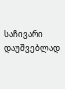საჩივარი დაუშვებლად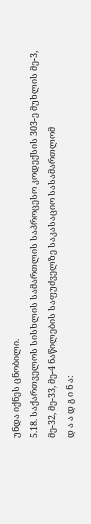უნდა იქნეს ცნობილი.
5.18. საქართველოს სისხლის სამართლის საპროცესო კოდექსის 303-ე მუხლის მე-3, მე-32, მე-33, მე-4 ნაწილების საფუძველზე საკასაციო სასამართლომ
დ ა ა დ გ ი ნ ა: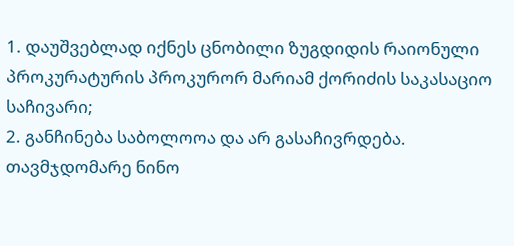1. დაუშვებლად იქნეს ცნობილი ზუგდიდის რაიონული პროკურატურის პროკურორ მარიამ ქორიძის საკასაციო საჩივარი;
2. განჩინება საბოლოოა და არ გასაჩივრდება.
თავმჯდომარე ნინო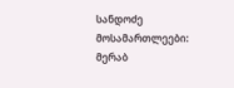სანდოძე
მოსამართლეები: მერაბ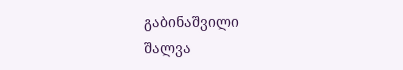გაბინაშვილი
შალვა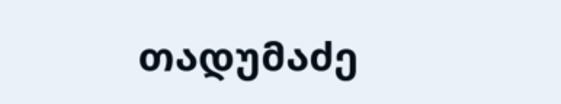თადუმაძე